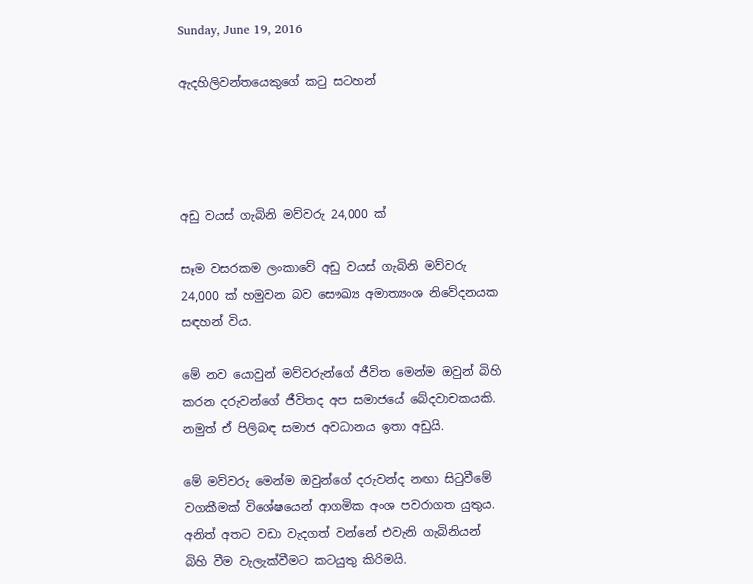Sunday, June 19, 2016

ඇදහිලිවන්තයෙකුගේ කටු සටහන්




අඩු වයස් ගැබිනි මව්වරු 24,000 ක්

සෑම වසරකම ලංකාවේ අඩු වයස් ගැබිනි මව්වරු 24,000 ක් හමුවන බව සෞඛ්‍ය අමාත්‍යංශ නිවේදනයක සඳහන් විය.

මේ නව යොවුන් මව්වරුන්ගේ ජීවිත මෙන්ම ඔවුන් බිහි කරන දරුවන්ගේ ජීවිතද අප සමාජයේ බේදවාචකයකි. නමුත් ඒ පිලිබඳ සමාජ අවධානය ඉතා අඩුයි.

මේ මව්වරු මෙන්ම ඔවුන්ගේ දරුවන්ද නඟා සිටුවීමේ වගකීමක් විශේෂයෙන් ආගමික අංශ පවරාගත යුතුය. අනිත් අතට වඩා වැදගත් වන්නේ එවැනි ගැබිනියන් බිහි වීම වැලැක්වීමට කටයුතු කිරිමයි.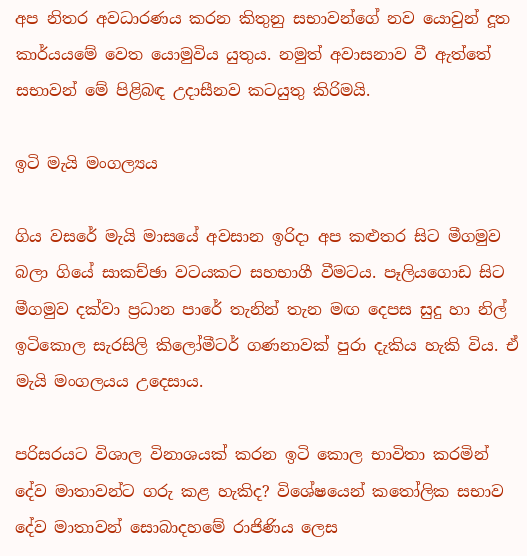අප නිතර අවධාරණය කරන කිතුනු සභාවන්ගේ නව යොවුන් දූත කාර්යයමේ වෙත යොමුවිය යුතුය. නමුත් අවාසනාව වී ඇත්තේ සභාවන් මේ පිළිබඳ උදාසීනව කටයුතු කිරිමයි.

ඉටි මැයි මංගල්‍යය

ගිය වසරේ මැයි මාසයේ අවසාන ඉරිදා අප කළුතර සිට මීගමුව බලා ගියේ සාකච්ඡා වටයකට සහභාගී වීමටය. පෑලියගොඩ සිට මීගමුව දක්වා ප්‍රධාන පාරේ තැනින් තැන මඟ දෙපස සුදු හා නිල් ඉටිකොල සැරසිලි කිලෝමීටර් ගණනාවක් පුරා දැකිය හැකි විය. ඒ මැයි මංගලයය උදෙසාය.

පරිසරයට විශාල විනාශයක් කරන ඉටි කොල භාවිතා කරමින් දේව මාතාවන්ට ගරු කළ හැකිද? විශේෂයෙන් කතෝලික සභාව දේව මාතාවන් සොබාදහමේ රාජිණිය ලෙස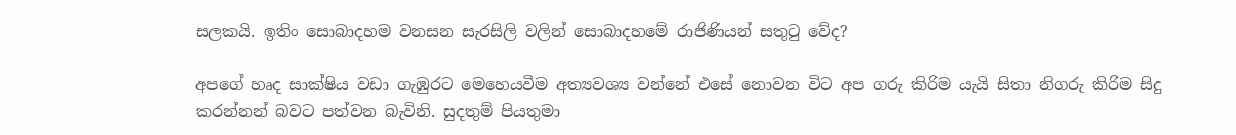සලකයි. ඉතිං සොබාදහම වනසන සැරසිලි වලින් සොබාදහමේ රාජිණියන් සතුටු වේද?

අපගේ හෘද සාක්ෂිය වඩා ගැඹුරට මෙහෙයවීම අත්‍යවශ්‍ය වන්නේ එසේ නොවන විට අප ගරු කිරිම යැයි සිතා නිගරු කිරිම සිදු කරන්නන් බවට පත්වන බැවිනි. සුදතුම් පියතුමා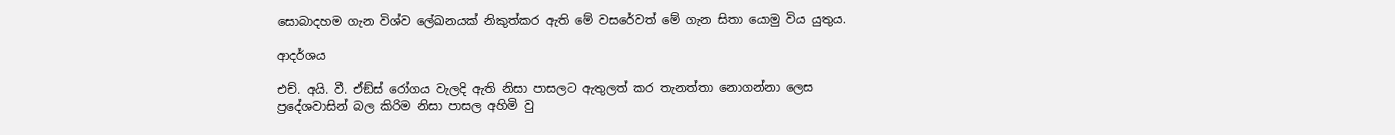සොබාදහම ගැන විශ්ව ලේඛනයක් නිකුත්කර ඇති මේ වසරේවත් මේ ගැන සිතා යොමු විය යුතුය.

ආදර්ශය

එච්. අයි. වී. ඒඞ්ස් රෝගය වැලදි ඇති නිසා පාසලට ඇතුලත් කර තැනත්තා නොගන්නා ලෙස ප්‍රදේශවාසින් බල කිරිම නිසා පාසල අහිමි වු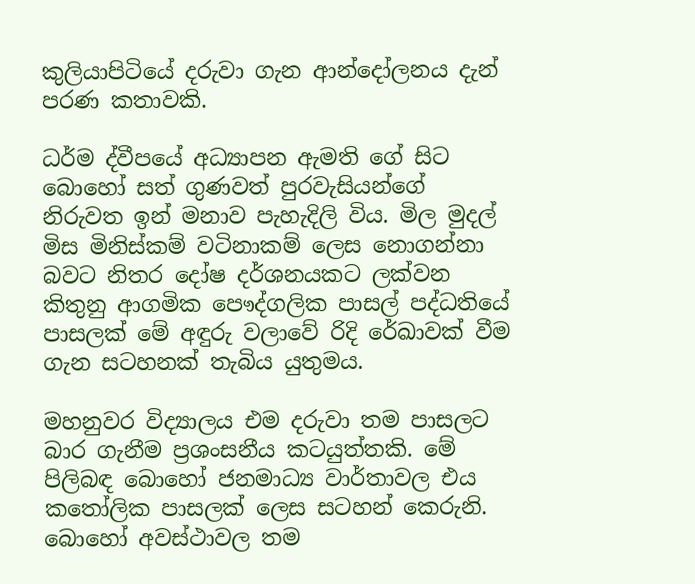කුලියාපිටියේ දරුවා ගැන ආන්දෝලනය දැන් පරණ කතාවකි.

ධර්ම ද්වීපයේ අධ්‍යාපන ඇමති ගේ සිට බොහෝ සත් ගුණවත් පුරවැසියන්ගේ නිරුවත ඉන් මනාව පැහැදිලි විය. මිල මුදල් මිස මිනිස්කම් වටිනාකම් ලෙස නොගන්නා බවට නිතර දෝෂ දර්ශනයකට ලක්වන කිතුනු ආගමික පෞද්ගලික පාසල් පද්ධතියේ පාසලක් මේ අඳුරු වලාවේ රිදි රේඛාවක් වීම ගැන සටහනක් තැබිය යුතුමය.

මහනුවර විද්‍යාලය එම දරුවා තම පාසලට බාර ගැනීම ප්‍රශංසනීය කටයුත්තකි. මේ පිලිබඳ බොහෝ ජනමාධ්‍ය වාර්තාවල එය කතෝලික පාසලක් ලෙස සටහන් කෙරුනි. බොහෝ අවස්ථාවල තම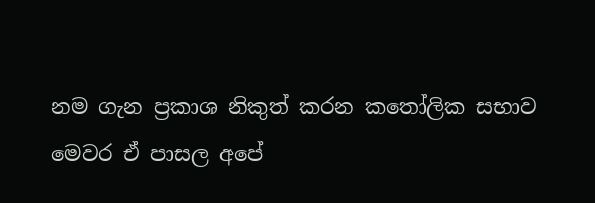නම ගැන ප්‍රකාශ නිකුත් කරන කතෝලික සභාව මෙවර ඒ පාසල අපේ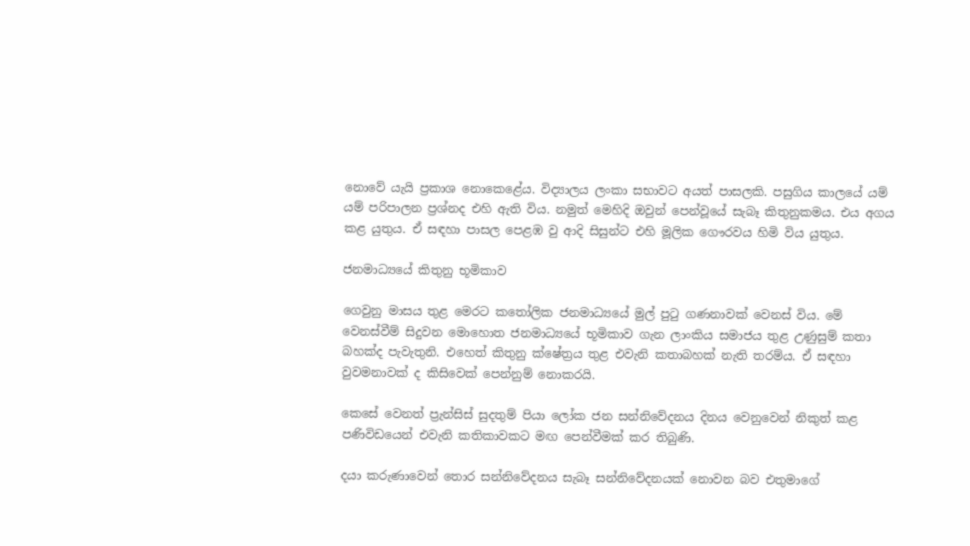නොවේ යැයි ප්‍රකාශ නොකෙළේය. විද්‍යාලය ලංකා සභාවට අයත් පාසලකි. පසුගිය කාලයේ යම් යම් පරිපාලන ප්‍රශ්නද එහි ඇති විය. නමුත් මෙහිදි ඔවුන් පෙන්වූයේ සැබෑ කිතුනුකමය. එය අගය කළ යුතුය. ඒ සඳහා පාසල පෙළඹ වු ආදි සිසුන්ට එහි මූලික ගෞරවය හිමි විය යුතුය.

ජනමාධ්‍යයේ කිතුනු භූමිකාව

ගෙවුනු මාසය තුළ මෙරට කතෝලික ජනමාධ්‍යයේ මුල් පුටු ගණනාවක් වෙනස් විය. මේ වෙනස්වීම් සිදුවන මොහොත ජනමාධ්‍යයේ භූමිකාව ගැන ලාංකිය සමාජය තුළ උණුසුම් කතා බහක්ද පැවැතුනි. එහෙත් කිතුනු ක්ෂේත්‍රය තුළ එවැනි කතාබහක් නැති තරම්ය. ඒ සඳහා වුවමනාවක් ද කිසිවෙක් පෙන්නුම් නොකරයි.

කෙසේ වෙනත් ප්‍රැන්සිස් සුදතුම් පියා ලෝක ජන සන්නිවේදනය දිනය වෙනුවෙන් නිකුත් කළ පණිවිඩයෙන් එවැනි කතිකාවකට මඟ පෙන්වීමක් කර තිබුණි.

දයා කරුණාවෙන් තොර සන්නිවේදනය සැබෑ සන්නිවේදනයක් නොවන බව එතුමාගේ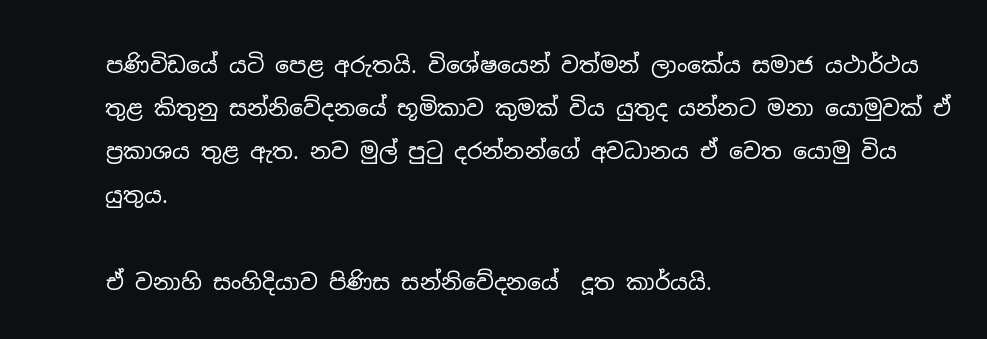පණිවිඩයේ යටි පෙළ අරුතයි. විශේෂයෙන් වත්මන් ලාංකේය සමාජ යථාර්ථය තුළ කිතුනු සන්නිවේදනයේ භූමිකාව කුමක් විය යුතුද යන්නට මනා යොමුවක් ඒ ප්‍රකාශය තුළ ඇත. නව මුල් පුටු දරන්නන්ගේ අවධානය ඒ වෙත යොමු විය යුතුය.

ඒ වනාහි සංහිදියාව පිණිස සන්නිවේදනයේ  දූත කාර්යයි.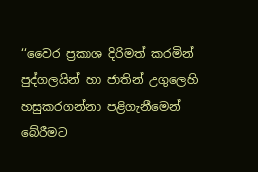‘‘වෛර ප්‍රකාශ දිරිමත් කරමින් පුද්ගලයින් හා ජාතින් උගුලෙහි හසුකරගන්නා පළිගැනීමෙන් බේරීමට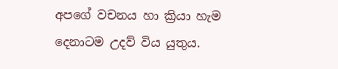අපගේ වචනය හා ක්‍රියා හැම දෙනාටම උදව් විය යුතුය.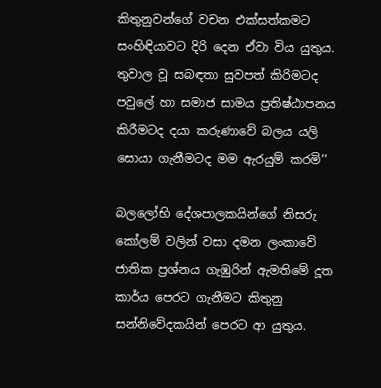කිතුනුවන්ගේ වචන එක්සත්කමට සංහිඳියාවට දිරි දෙන ඒවා විය යුතුය. තුවාල වූ සබඳතා සුවපත් කිරිමටද පවුලේ හා සමාජ සාමය ප්‍රතිෂ්ඨාපනය කිරීමටද දයා කරුණාවේ බලය යලි සොයා ගැනීමටද මම ඇරයුම් කරමි’’

බලලෝභි දේශපාලකයින්ගේ නිසරු කෝලම් වලින් වසා දමන ලංකාවේ ජාතික ප්‍රශ්නය ගැඹුරින් ඇමතිමේ දූත කාර්ය පෙරට ගැනීමට කිතුනු සන්නිවේදකයින් පෙරට ආ යුතුය.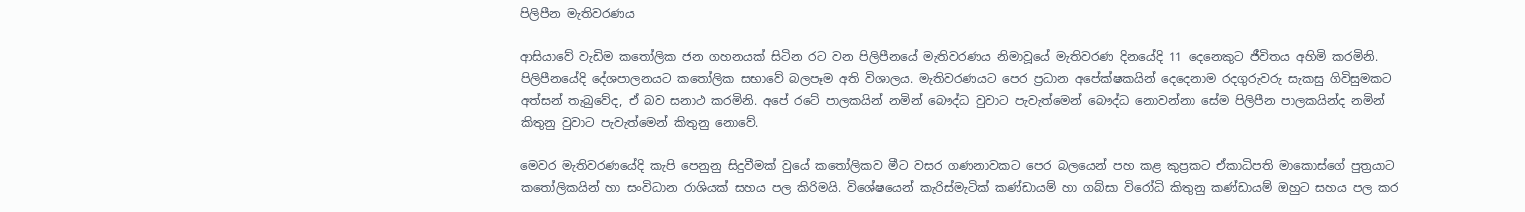පිලිපීන මැතිවරණය

ආසියාවේ වැඩිම කතෝලික ජන ගහනයක් සිටින රට වන පිලිපීනයේ මැතිවරණය නිමාවූයේ මැතිවරණ දිනයේදි 11 දෙනෙකුට ජීවිතය අහිමි කරමිනි. පිලිපීනයේදි දේශපාලනයට කතෝලික සභාවේ බලපෑම අති විශාලය. මැතිවරණයට පෙර ප්‍රධාන අපේක්ෂකයින් දෙදෙනාම රදගුරුවරු සැකසු ගිවිසුමකට අත්සන් තැබුවේද, ඒ බව සනාථ කරමිනි. අපේ රටේ පාලකයින් නමින් බෞද්ධ වුවාට පැවැත්මෙන් බෞද්ධ නොවන්නා සේම පිලිපීන පාලකයින්ද නමින් කිතුනු වුවාට පැවැත්මෙන් කිතුනු නොවේ.

මෙවර මැතිවරණයේදි කැපි පෙනුනු සිදුවීමක් වුයේ කතෝලිකව මීට වසර ගණනාවකට පෙර බලයෙන් පහ කළ කුප්‍රකට ඒකාධිපති මාකොස්ගේ පුත්‍රයාට කතෝලිකයින් හා සංවිධාන රාශියක් සහය පල කිරිමයි. විශේෂයෙන් කැරිස්මැටික් කණ්ඩායම් හා ගබ්සා විරෝධි කිතුනු කණ්ඩායම් ඔහුට සහය පල කර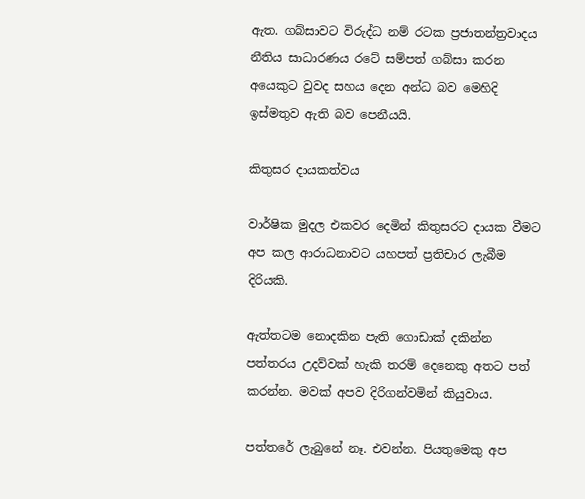ඇත. ගබ්සාවට විරුද්ධ නම් රටක ප්‍රජාතන්ත්‍රවාදය නීතිය සාධාරණය රටේ සම්පත් ගබ්සා කරන අයෙකුට වුවද සහය දෙන අන්ධ බව මෙහිදි ඉස්මතුව ඇති බව පෙනීයයි.

කිතුසර දායකත්වය

වාර්ෂික මුදල එකවර දෙමින් කිතුසරට දායක වීමට අප කල ආරාධනාවට යහපත් ප්‍රතිචාර ලැබීම දිරියකි.

ඇත්තටම නොදකින පැති ගොඩාක් දකින්න පත්තරය උදව්වක් හැකි තරම් දෙනෙකු අතට පත් කරන්න. මවක් අපව දිරිගන්වමින් කියුවාය.

පත්තරේ ලැබුනේ නෑ. එවන්න. පියතුමෙකු අප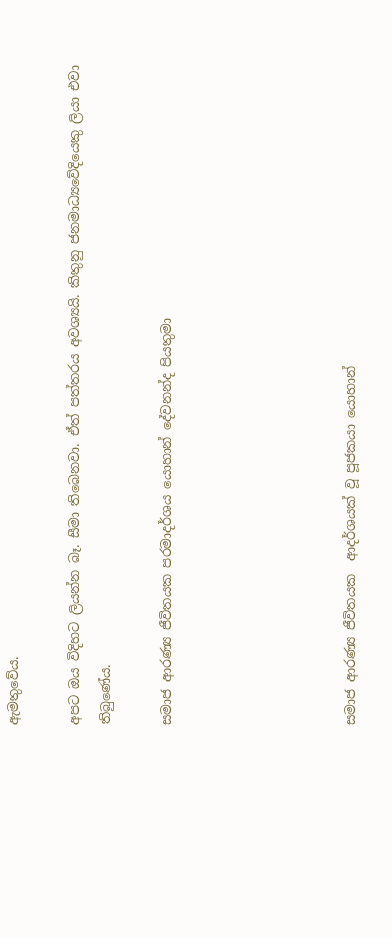ඇමතුවේය.

අපට ඔය විදිහට ලියන්න බෑ. සීමා තිබෙනවා. ඒත් පත්තරය අවශ්‍යයි. කිතුනු ජනමාධ්‍යවේදියෙකු ලියා එවා තිබුණේය.

සමාජ ආරණ්‍ය ජීවිතයක පරමාදර්ශය යොහාන් දේවනන්ද පියතුමා





සමාජ ආරණ්‍ය ජීවිතයක  ආදර්ශයක් වූ පූජකයා යොහාන්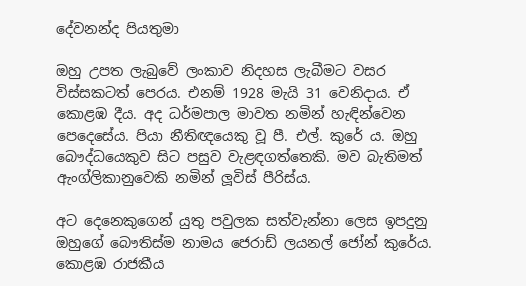දේවනන්ද පියතුමා

ඔහු උපත ලැබුවේ ලංකාව නිදහස ලැබීමට වසර විස්සකටත් පෙරය. එනම් 1928 මැයි 31 වෙනිදාය. ඒ කොළඹ දීය. අද ධර්මපාල මාවත නමින් හැඳින්වෙන පෙදෙසේය. පියා නීතිඥයෙකු වූ පී. එල්. කුරේ ය. ඔහු බෞද්ධයෙකුව සිට පසුව වැළඳගත්තෙකි. මව බැතිමත් ඇංග්ලිකානුවෙකි නමින් ලූවිස් පීරිස්ය.

අට දෙනෙකුගෙන් යුතු පවුලක සත්වැන්නා ලෙස ඉපදුනු ඔහුගේ බෞතිස්ම නාමය ජෙරාඩ් ලයනල් ජෝන් කුරේය. කොළඹ රාජකීය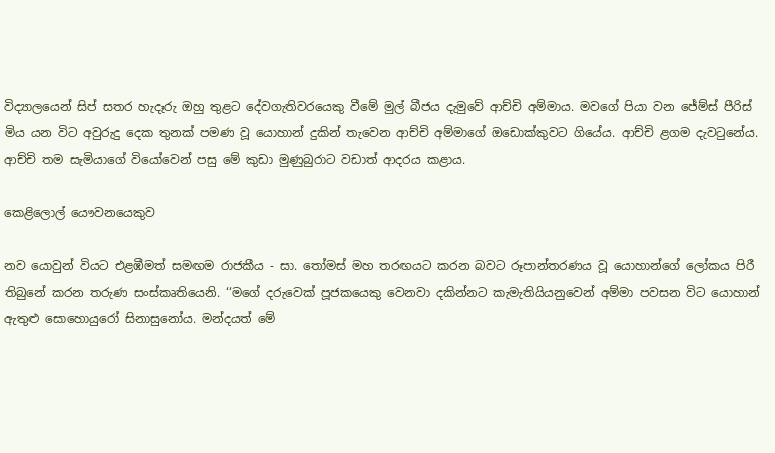විද්‍යාලයෙන් සිප් සතර හැදෑරු ඔහු තුළට දේවගැතිවරයෙකු වීමේ මුල් බීජය දැමුවේ ආච්චි අම්මාය. මවගේ පියා වන ජේම්ස් පීරිස් මිය යන විට අවුරුදු දෙක තුනක් පමණ වූ යොහාන් දුකින් තැවෙන ආච්චි අම්මාගේ ඔඩොක්කුවට ගියේය. ආච්චි ළගම දැවටුනේය. ආච්චි තම සැමියාගේ වියෝවෙන් පසු මේ කුඩා මුණුබුරාට වඩාත් ආදරය කළාය.

කෙළිලොල් යෞවනයෙකුව

නව යොවුන් වියට එළඹීමත් සමඟම රාජකීය - සා. තෝමස් මහ තරඟයට කරන බවට රූපාන්තරණය වූ යොහාන්ගේ ලෝකය පිරී තිබුනේ කරන තරුණ සංස්කෘතියෙනි. ‘‘මගේ දරුවෙක් පූජකයෙකු වෙනවා දකින්නට කැමැතියියනුවෙන් අම්මා පවසන විට යොහාන් ඇතුළු සොහොයුරෝ සිනාසුනෝය. මන්දයත් මේ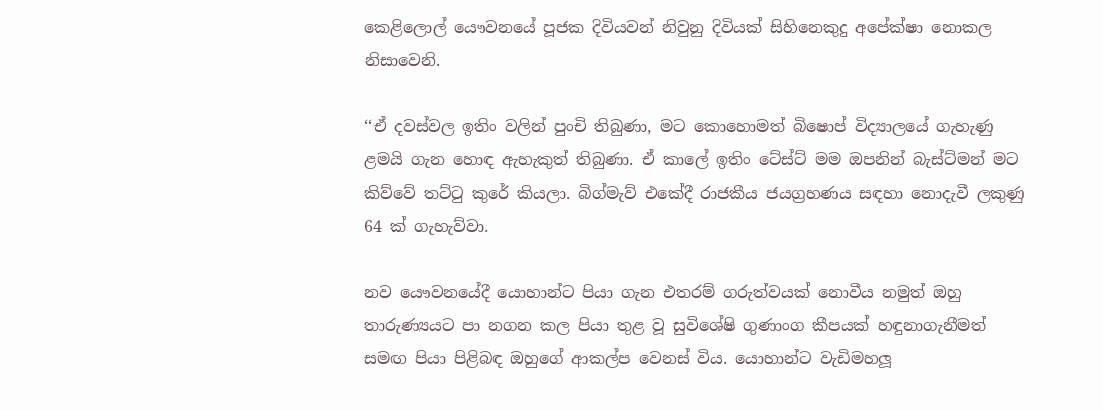කෙළිලොල් යෞවනයේ පූජක දිවියවන් නිවුනු දිවියක් සිහිනෙකුදු අපේක්ෂා නොකල නිසාවෙනි.

‘‘ඒ දවස්වල ඉතිං වලින් පුංචි තිබුණා, මට කොහොමත් බිෂොප් විද්‍යාලයේ ගැහැණු ළමයි ගැන හොඳ ඇහැකුත් තිබුණා. ඒ කාලේ ඉතිං ටේස්ට් මම ඔපනින් බැස්ට්මන් මට කිව්වේ තට්ටු කුරේ කියලා. බිග්මැව් එකේදී රාජකීය ජයග්‍රහණය සඳහා නොදැවී ලකුණු 64 ක් ගැහැව්වා.

නව යෞවනයේදී යොහාන්ට පියා ගැන එතරම් ගරුත්වයක් නොවීය නමුත් ඔහු තාරුණ්‍යයට පා නගන කල පියා තුළ වූ සුවිශේෂි ගුණාංග කීපයක් හඳුනාගැනීමත් සමඟ පියා පිළිබඳ ඔහුගේ ආකල්ප වෙනස් විය. යොහාන්ට වැඩිමහලූ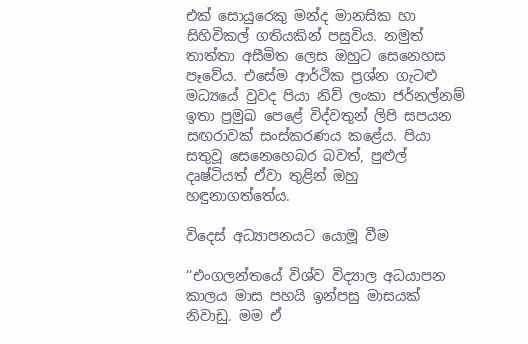එක් සොයුරෙකු මන්ද මානසික හා සිහිවිකල් ගතියකින් පසුවිය. නමුත් තාත්තා අසීමිත ලෙස ඔහුට සෙනෙහස පෑවේය. එසේම ආර්ථික ප්‍රශ්න ගැටළු මධ්‍යයේ වුවද පියා නිව් ලංකා ජර්නල්නම් ඉතා ප්‍රමුඛ පෙළේ විද්වතුන් ලිපි සපයන සඟරාවක් සංස්කරණය කළේය. පියා සතුවූ සෙනෙහෙබර බවත්, පුළුල් දෘෂ්ටියත් ඒවා තුළින් ඔහු හඳුනාගත්තේය.

විදෙස් අධ්‍යාපනයට යොමූ වීම

‘‘එංගලන්තයේ විශ්ව විද්‍යාල අධයාපන කාලය මාස පහයි ඉන්පසු මාසයක් නිවාඩු. මම ඒ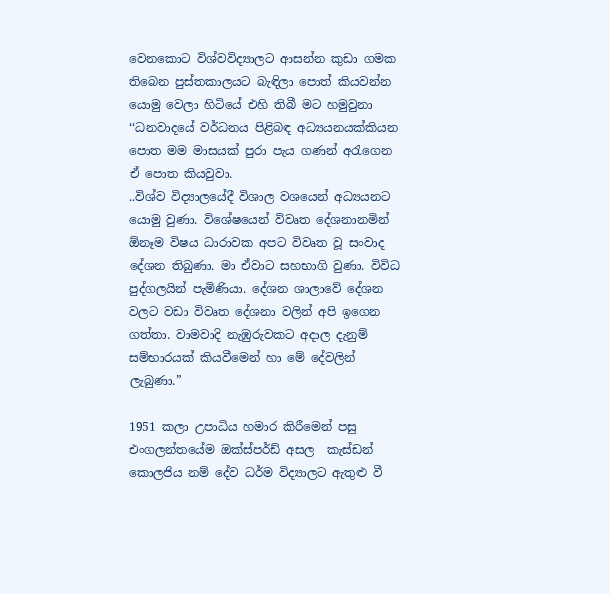වෙනකොට විශ්වවිද්‍යාලට ආසන්න කුඩා ගමක තිබෙන පුස්තකාලයට බැඳිලා පොත් කියවන්න යොමු වෙලා හිටියේ එහි තිබී මට හමුවුනා ‘‘ධනවාදයේ වර්ධනය පිළිබඳ අධ්‍යයනයක්කියන පොත මම මාසයක් පුරා පැය ගණන් අරැගෙන ඒ පොත කියවුවා.
..විශ්ව විද්‍යාලයේදී විශාල වශයෙන් අධ්‍යයනට යොමු වුණා. විශේෂයෙන් විවෘත දේශනානමින්  ඕනෑම විෂය ධාරාවක අපට විවෘත වූ සංවාද දේශන තිබුණා. මා ඒවාට සහභාගි වුණා. විවිධ පුද්ගලයින් පැමිණියා. දේශන ශාලාවේ දේශන වලට වඩා විවෘත දේශනා වලින් අපි ඉගෙන ගත්තා. වාමවාදි නැඹුරුවකට අදාල දැනුම් සම්භාරයක් කියවීමෙන් හා මේ දේවලින් ලැබුණා.”

1951 කලා උපාධිය හමාර කිරීමෙන් පසු එංගලන්තයේම ඔක්ස්පර්ඩ් අසල  කැස්ඩන් කොලජිය නම් දේව ධර්ම විද්‍යාලට ඇතුළු වී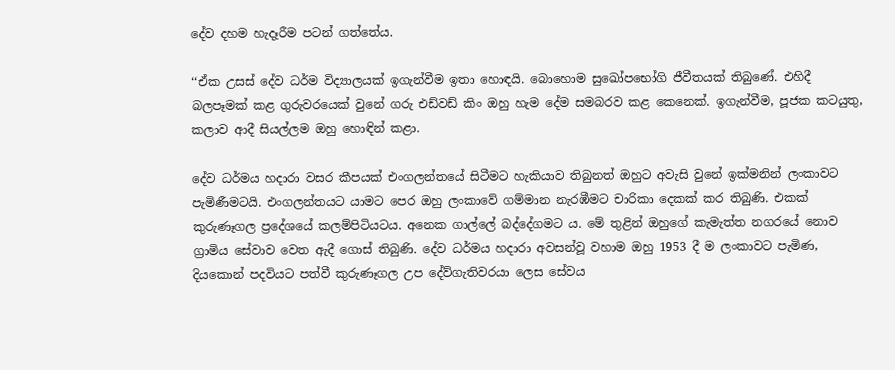දේව දහම හැදෑරීම පටන් ගත්තේය.

‘‘ඒක උසස් දේව ධර්ම විද්‍යාලයක් ඉගැන්වීම ඉතා හොඳයි. බොහොම සුඛෝපභෝගි ජීවීතයක් තිබුණේ. එහිදී බලපෑමක් කළ ගුරුවරයෙක් වුනේ ගරු එඩ්වඩ් කිං ඔහු හැම දේම සමබරව කළ කෙනෙක්. ඉගැන්වීම, පූජක කටයුතු, කලාව ආදී සියල්ලම ඔහු හොඳින් කළා.

දේව ධර්මය හදාරා වසර කීපයක් එංගලන්තයේ සිටීමට හැකියාව තිබුනත් ඔහුට අවැසි වුනේ ඉක්මනින් ලංකාවට පැමිණීමටයි. එංගලන්තයට යාමට පෙර ඔහු ලංකාවේ ගම්මාන නැරඹීමට චාරිකා දෙකක් කර තිබුණි. එකක් කුරුණෑගල ප්‍රදේශයේ කලම්පිටියටය. අනෙක ගාල්ලේ බද්දේගමට ය. මේ තුළින් ඔහුගේ කැමැත්ත නගරයේ නොව ග්‍රාමිය සේවාව වෙත ඇදී ගොස් තිබුණි. දේව ධර්මය හදාරා අවසන්වූ වහාම ඔහු 1953 දී ම ලංකාවට පැමිණ, දියකොන් පදවියට පත්වී කුරුණෑගල උප දේව්ගැතිවරයා ලෙස සේවය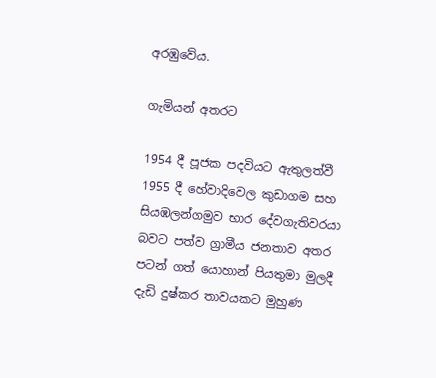අරඹුවේය.

ගැමියන් අතරට

1954 දී පූජක පදවියට ඇතුලත්වී 1955 දී හේවාදිවෙල කුඩාගම සහ සියඹලන්ගමුව භාර දේවගැතිවරයා බවට පත්ව ග්‍රාමීය ජනතාව අතර පටන් ගත් යොහාන් පියතුමා මුලදී දැඩි දුෂ්කර තාවයකට මුහුණ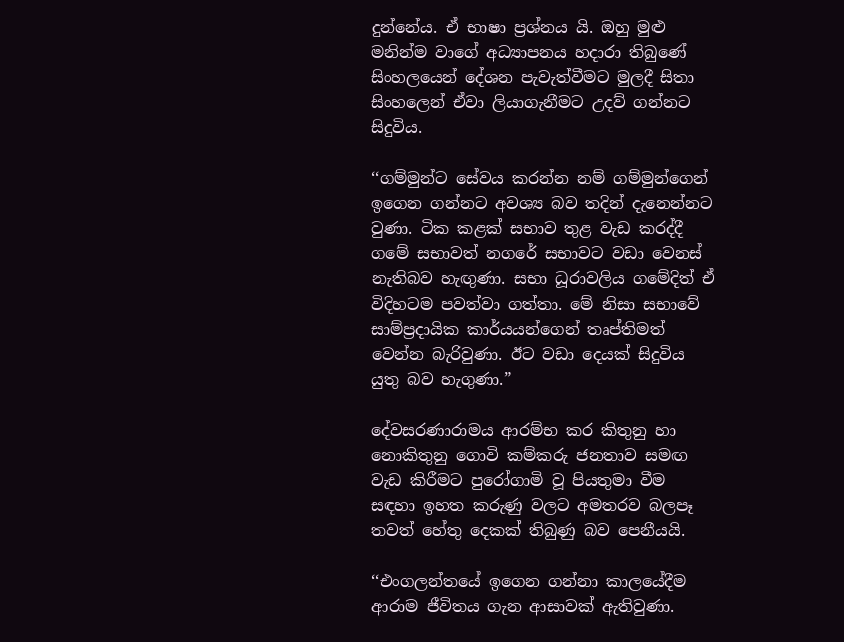දුන්නේය. ඒ භාෂා ප්‍රශ්නය යි. ඔහු මුළු මනින්ම වාගේ අධ්‍යාපනය හදාරා තිබුණේ සිංහලයෙන් දේශන පැවැත්වීමට මුලදී සිතා සිංහලෙන් ඒවා ලියාගැනීමට උදව් ගන්නට සිදුවිය.

‘‘ගම්මුන්ට සේවය කරන්න නම් ගම්මුන්ගෙන් ඉගෙන ගන්නට අවශ්‍ය බව තදින් දැනෙන්නට වුණා. ටික කළක් සභාව තුළ වැඩ කරද්දී ගමේ සභාවත් නගරේ සභාවට වඩා වෙනස් නැතිබව හැඟුණා. සභා ධූරාවලිය ගමේදිත් ඒ විදිහටම පවත්වා ගත්තා. මේ නිසා සභාවේ සාම්ප්‍රදායික කාර්යයන්ගෙන් තෘප්තිමත් වෙන්න බැරිවුණා. ඊට වඩා දෙයක් සිදුවිය යුතු බව හැගුණා.”

දේවසරණාරාමය ආරම්භ කර කිතුනු හා නොකිතුනු ගොවි කම්කරු ජනතාව සමඟ වැඩ කිරීමට පුරෝගාමි වූ පියතුමා වීම සඳහා ඉහත කරුණු වලට අමතරව බලපෑ තවත් හේතු දෙකක් තිබුණු බව පෙනීයයි.

‘‘එංගලන්තයේ ඉගෙන ගන්නා කාලයේදීම ආරාම ජීවිතය ගැන ආසාවක් ඇතිවුණා.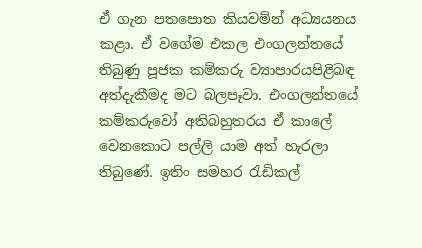ඒ ගැන පතපොත කියවමින් අධ්‍යයනය කළා. ඒ වගේම එකල එංගලන්තයේ තිබුණු පූජක කම්කරු ව්‍යාපාරයපිළිබඳ අත්දැකීමද මට බලපෑවා. එංගලන්තයේ කම්කරුවෝ අතිබහුතරය ඒ කාලේ වෙනකොට පල්ලි යාම අත් හැරලා තිබුණේ. ඉතිං සමහර රැඩිකල්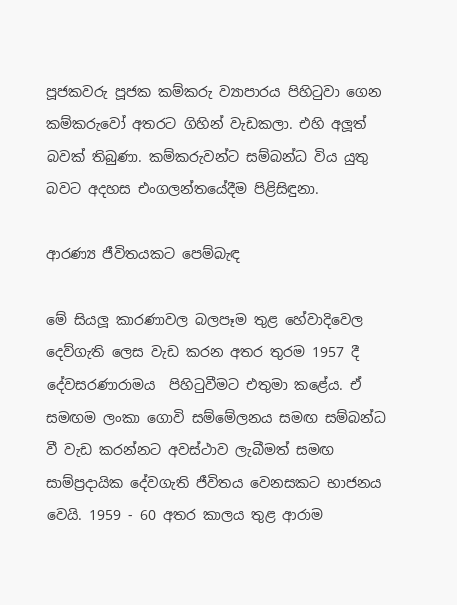පූජකවරු පූජක කම්කරු ව්‍යාපාරය පිහිටුවා ගෙන කම්කරුවෝ අතරට ගිහින් වැඩකලා. එහි අලූත් බවක් තිබුණා. කම්කරුවන්ට සම්බන්ධ විය යුතු බවට අදහස එංගලන්තයේදීම පිළිසිඳුනා.

ආරණ්‍ය ජීවිතයකට පෙම්බැඳ

මේ සියලූ කාරණාවල බලපෑම තුළ හේවාදිවෙල දෙව්ගැති ලෙස වැඩ කරන අතර තුරම 1957 දී දේවසරණාරාමය  පිහිටුවීමට එතුමා කළේය. ඒ සමඟම ලංකා ගොවි සම්මේලනය සමඟ සම්බන්ධ වී වැඩ කරන්නට අවස්ථාව ලැබීමත් සමඟ සාම්ප්‍රදායික දේවගැති ජීවිතය වෙනසකට භාජනය වෙයි. 1959 - 60 අතර කාලය තුළ ආරාම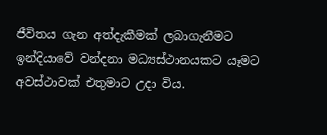ජීවිතය ගැන අත්දැකීමක් ලබාගැනීමට ඉන්දියාවේ වන්දනා මධ්‍යස්ථානයකට යෑමට අවස්ථාවක් එතුමාට උදා විය.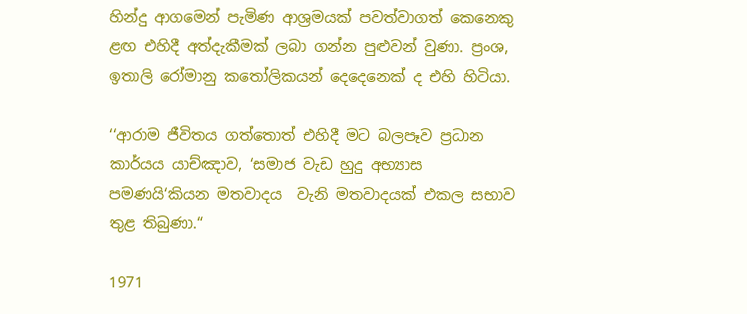හින්දු ආගමෙන් පැමිණ ආශ්‍රමයක් පවත්වාගත් කෙනෙකු ළඟ එහිදී අත්දැකීමක් ලබා ගන්න පුළුවන් වුණා. ප්‍රංශ, ඉතාලි රෝමානු කතෝලිකයන් දෙදෙනෙක් ද එහි හිටියා.

‘‘ආරාම ජීවිතය ගත්තොත් එහිදී මට බලපෑව ප්‍රධාන කාර්යය යාච්ඤාව, ‘සමාජ වැඩ හුදු අභ්‍යාස පමණයි‘කියන මතවාදය  වැනි මතවාදයක් එකල සභාව තුළ තිබුණා.“

1971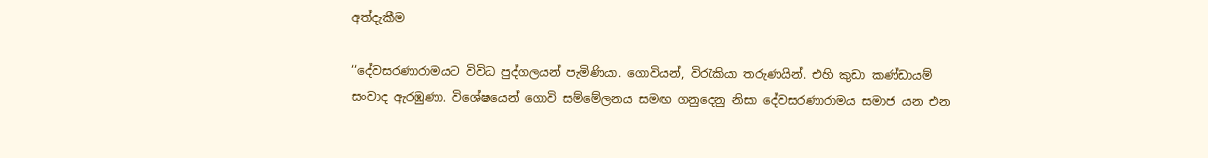අත්දැකීම

‘‘දේවසරණාරාමයට විවිධ පුද්ගලයන් පැමිණියා. ගොවියන්, විරැකියා තරුණයින්. එහි කුඩා කණ්ඩායම් සංවාද ඇරඹුණා. විශේෂයෙන් ගොවි සම්මේලනය සමඟ ගනුදෙනු නිසා දේවසරණාරාමය සමාජ යන එන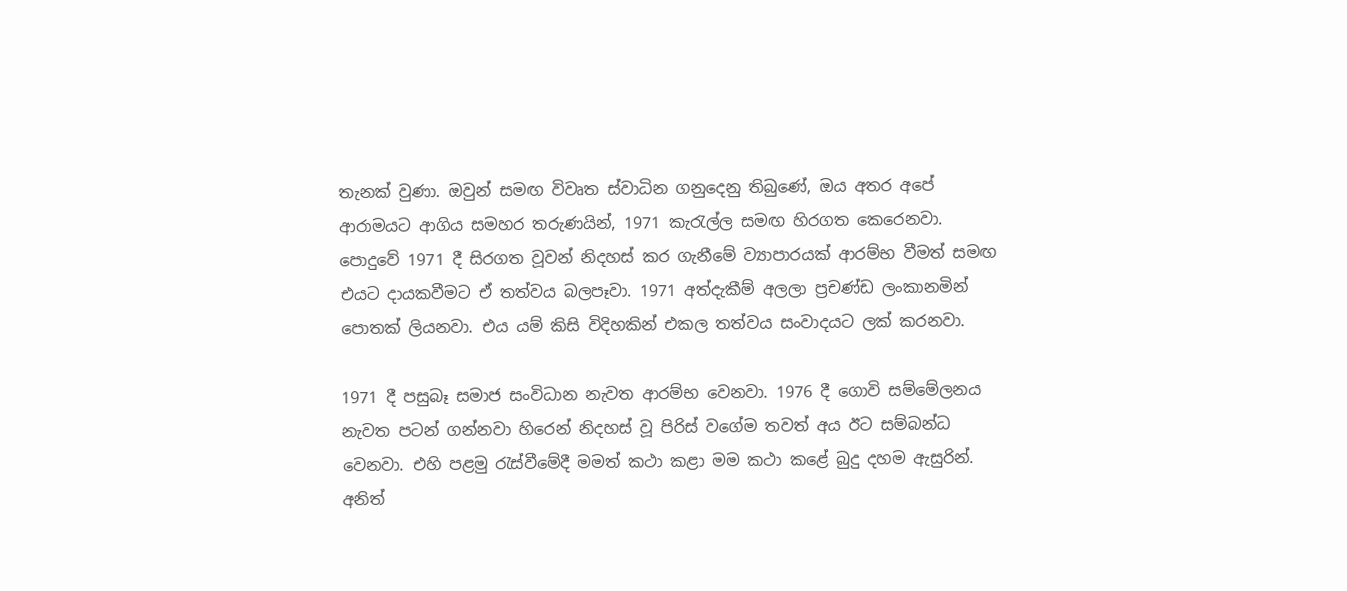තැනක් වුණා. ඔවුන් සමඟ විවෘත ස්වාධින ගනුදෙනු තිබුණේ, ඔය අතර අපේ ආරාමයට ආගිය සමහර තරුණයින්, 1971 කැරැල්ල සමඟ හිරගත කෙරෙනවා. පොදුවේ 1971 දී සිරගත වූවන් නිදහස් කර ගැනීමේ ව්‍යාපාරයක් ආරම්භ වීමත් සමඟ එයට දායකවීමට ඒ තත්වය බලපෑවා. 1971 අත්දැකීම් අලලා ප්‍රචණ්ඩ ලංකානමින් පොතක් ලියනවා. එය යම් කිසි විදිහකින් එකල තත්වය සංවාදයට ලක් කරනවා.

1971 දී පසුබෑ සමාජ සංවිධාන නැවත ආරම්භ වෙනවා. 1976 දී ගොවි සම්මේලනය නැවත පටන් ගන්නවා හිරෙන් නිදහස් වූ පිරිස් වගේම තවත් අය ඊට සම්බන්ධ වෙනවා. එහි පළමු රැස්වීමේදී මමත් කථා කළා මම කථා කළේ බුදු දහම ඇසුරින්. අනිත්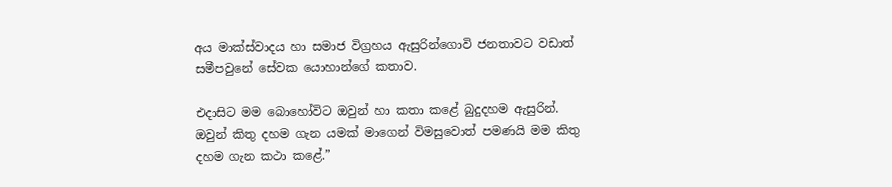අය මාක්ස්වාදය හා සමාජ විග්‍රහය ඇසුරින්ගොවි ජනතාවට වඩාත් සමීපවුනේ සේවක යොහාන්ගේ කතාව.

එදාසිට මම බොහෝවිට ඔවුන් හා කතා කළේ බුදුදහම ඇසුරින්. ඔවුන් කිතු දහම ගැන යමක් මාගෙන් විමසුවොත් පමණයි මම කිතු දහම ගැන කථා කළේ.”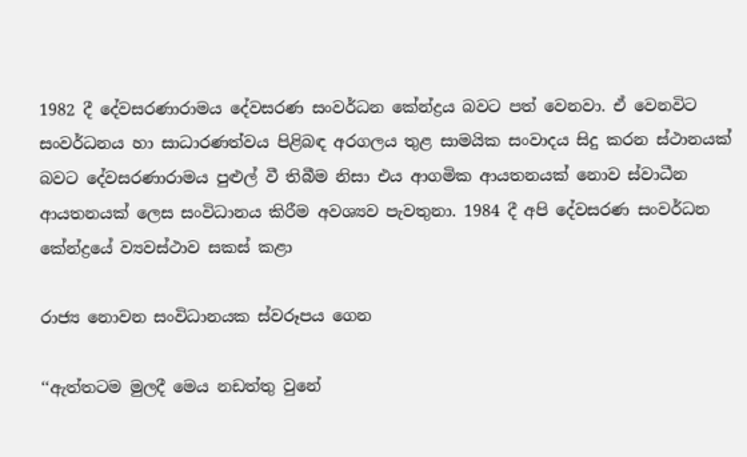1982 දී දේවසරණාරාමය දේවසරණ සංවර්ධන කේන්ද්‍රය බවට පත් වෙනවා. ඒ වෙනවිට සංවර්ධනය හා සාධාරණත්වය පිළිබඳ අරගලය තුළ සාමයික සංවාදය සිදු කරන ස්ථානයක් බවට දේවසරණාරාමය පුළුල් වී තිබීම නිසා එය ආගමික ආයතනයක් නොව ස්වාධීන ආයතනයක් ලෙස සංවිධානය කිරීම අවශ්‍යව පැවතුනා. 1984 දී අපි දේවසරණ සංවර්ධන කේන්ද්‍රයේ ව්‍යවස්ථාව සකස් කළා

රාජ්‍ය නොවන සංවිධානයක ස්වරූපය ගෙන

‘‘ඇත්තටම මුලදී මෙය නඩත්තු වුනේ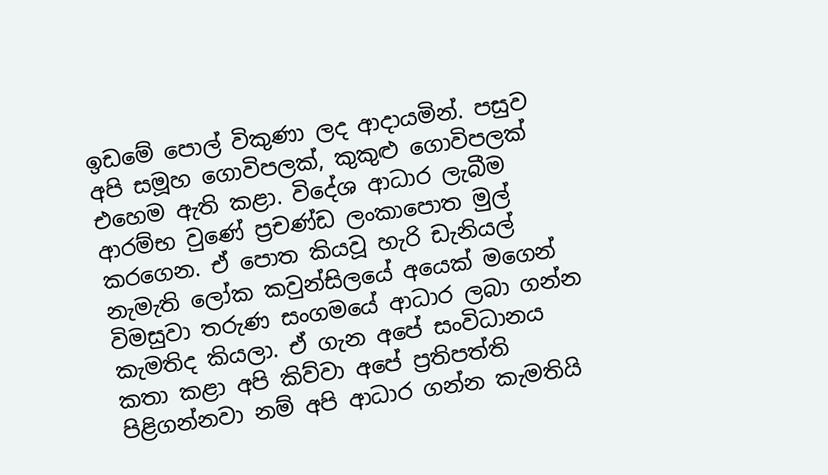ඉඩමේ පොල් විකුණා ලද ආදායමින්. පසුව අපි සමූහ ගොවිපලක්, කුකුළු ගොවිපලක් එහෙම ඇති කළා. විදේශ ආධාර ලැබීම ආරම්භ වුණේ ප්‍රචණ්ඩ ලංකාපොත මුල් කරගෙන. ඒ පොත කියවූ හැරි ඩැනියල් නැමැති ලෝක කවුන්සිලයේ අයෙක් මගෙන් විමසුවා තරුණ සංගමයේ ආධාර ලබා ගන්න කැමතිද කියලා. ඒ ගැන අපේ සංවිධානය කතා කළා අපි කිව්වා අපේ ප්‍රතිපත්ති පිළිගන්නවා නම් අපි ආධාර ගන්න කැමතියි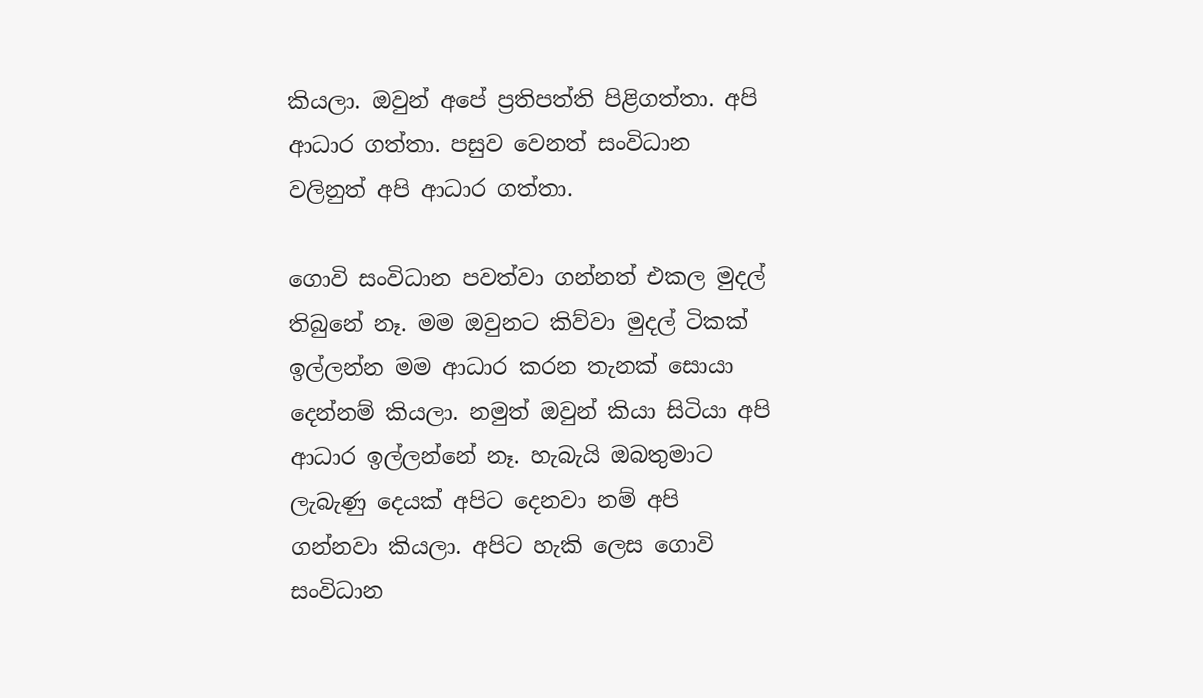කියලා. ඔවුන් අපේ ප්‍රතිපත්ති පිළිගත්තා. අපි ආධාර ගත්තා. පසුව වෙනත් සංවිධාන වලිනුත් අපි ආධාර ගත්තා.

ගොවි සංවිධාන පවත්වා ගන්නත් එකල මුදල් තිබුනේ නෑ. මම ඔවුනට කිව්වා මුදල් ටිකක් ඉල්ලන්න මම ආධාර කරන තැනක් සොයා දෙන්නම් කියලා. නමුත් ඔවුන් කියා සිටියා අපි ආධාර ඉල්ලන්නේ නෑ. හැබැයි ඔබතුමාට ලැබැණු දෙයක් අපිට දෙනවා නම් අපි ගන්නවා කියලා. අපිට හැකි ලෙස ගොවි සංවිධාන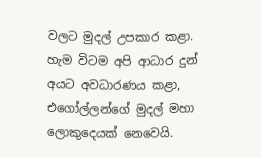වලට මුදල් උපකාර කළා. හැම විටම අපි ආධාර දුන් අයට අවධාරණය කළා, එගෝල්ලන්ගේ මුදල් මහා ලොකුදෙයක් නෙවෙයි.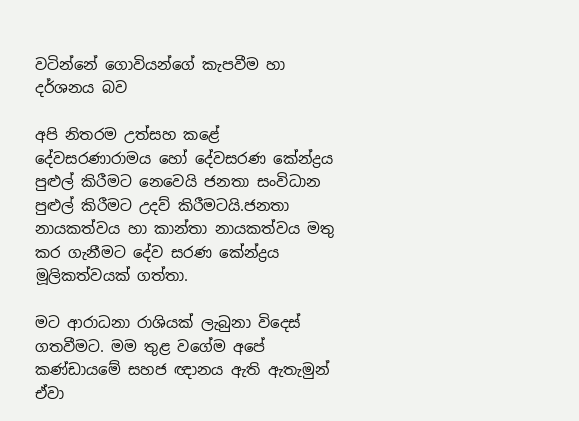වටින්නේ ගොවියන්ගේ කැපවීම හා දර්ශනය බව

අපි නිතරම උත්සහ කළේ දේවසරණාරාමය හෝ දේවසරණ කේන්ද්‍රය පුළුල් කිරීමට නෙවෙයි ජනතා සංවිධාන පුළුල් කිරීමට උදව් කිරීමටයි.ජනතා නායකත්වය හා කාන්තා නායකත්වය මතු කර ගැනීමට දේව සරණ කේන්ද්‍රය මූලිකත්වයක් ගත්තා.

මට ආරාධනා රාශියක් ලැබුනා විදෙස් ගතවීමට. මම තුළ වගේම අපේ කණ්ඩායමේ සහජ ඥානය ඇති ඇතැමුන් ඒවා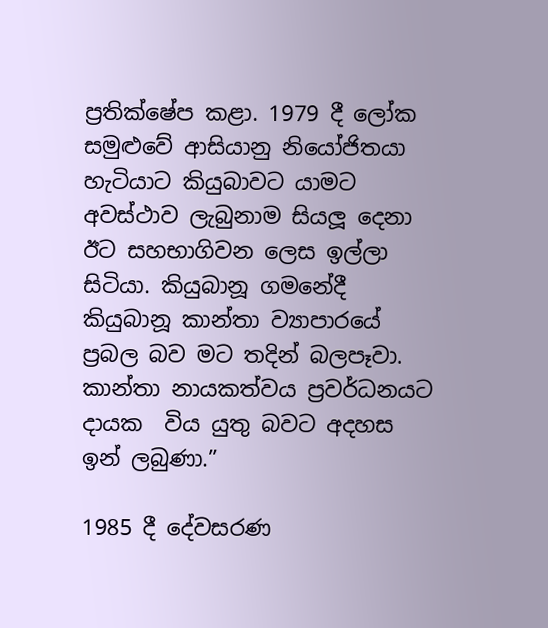ප්‍රතික්ෂේප කළා. 1979 දී ලෝක සමුළුවේ ආසියානු නියෝජිතයා හැටියාට කියුබාවට යාමට අවස්ථාව ලැබුනාම සියලූ දෙනා ඊට සහභාගිවන ලෙස ඉල්ලා සිටියා. කියුබානූ ගමනේදී කියුබානූ කාන්තා ව්‍යාපාරයේ ප්‍රබල බව මට තදින් බලපෑවා. කාන්තා නායකත්වය ප්‍රවර්ධනයට දායක  විය යුතු බවට අදහස ඉන් ලබුණා.”

1985 දී දේවසරණ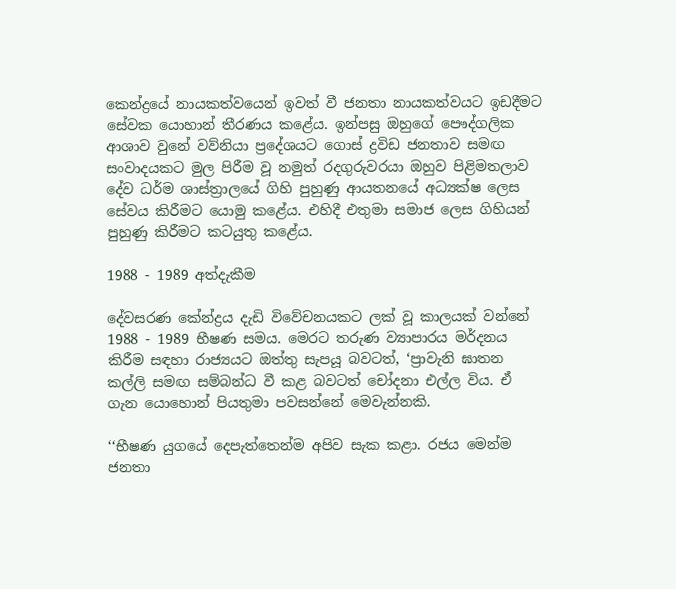කෙන්ද්‍රයේ නායකත්වයෙන් ඉවත් වී ජනතා නායකත්වයට ඉඩදීමට සේවක යොහාන් තීරණය කළේය. ඉන්පසු ඔහුගේ පෞද්ගලික ආශාව වුනේ වව්නියා ප්‍රදේශයට ගොස් ද්‍රවිඩ ජනතාව සමඟ සංවාදයකට මුල පිරීම වූ නමුත් රදගුරුවරයා ඔහුව පිළිමතලාව දේව ධර්ම ශාස්ත්‍රාලයේ ගිහි පුහුණු ආයතනයේ අධ්‍යක්ෂ ලෙස සේවය කිරීමට යොමු කළේය. එහිදී එතුමා සමාජ ලෙස ගිහියන් පුහුණු කිරීමට කටයුතු කළේය.

1988 - 1989 අත්දැකීම

දේවසරණ කේන්ද්‍රය දැඩි විවේචනයකට ලක් වූ කාලයක් වන්නේ 1988 - 1989 භීෂණ සමය. මෙරට තරුණ ව්‍යාපාරය මර්දනය කිරීම සඳහා රාජ්‍යයට ඔත්තු සැපයූ බවටත්, ‘ප්‍රාවැනි ඝාතන කල්ලි සමඟ සම්බන්ධ වී කළ බවටත් චෝදනා එල්ල විය. ඒ ගැන යොහොන් පියතුමා පවසන්නේ මෙවැන්නකි.

‘‘භීෂණ යුගයේ දෙපැත්තෙන්ම අපිව සැක කළා. රජය මෙන්ම ජනතා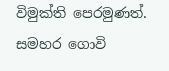විමුක්ති පෙරමුණත්. සමහර ගොවි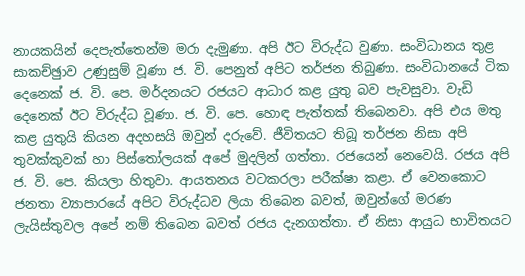නායකයින් දෙපැත්තෙන්ම මරා දැමුණා. අපි ඊට විරුද්ධ වුණා. සංවිධානය තුළ සාකච්ඡුාව උණුසුම් වූණා ජ. වි. පෙනුත් අපිට තර්ජන තිබුණා. සංවිධානයේ ටික දෙනෙක් ජ. වි. පෙ. මර්දනයට රජයට ආධාර කළ යුතු බව පැවසුවා. වැඩි දෙනෙක් ඊට විරුද්ධ වූණා. ජ. වි. පෙ. හොඳ පැත්තක් තිබෙනවා. අපි එය මතු කළ යුතුයි කියන අදහසයි ඔවුන් දරුවේ. ජීවිතයට තිබූ තර්ජන නිසා අපි තුවක්කුවක් හා පිස්තෝලයක් අපේ මුදලින් ගත්තා. රජයෙන් නෙවෙයි. රජය අපි ජ. වි. පෙ. කියලා හිතුවා. ආයතනය වටකරලා පරීක්ෂා කළා. ඒ වෙනකොට ජනතා ව්‍යාපාරයේ අපිට විරුද්ධව ලියා තිබෙන බවත්, ඔවුන්ගේ මරණ ලැයිස්තුවල අපේ නම් තිබෙන බවත් රජය දැනගත්තා. ඒ නිසා ආයුධ භාවිතයට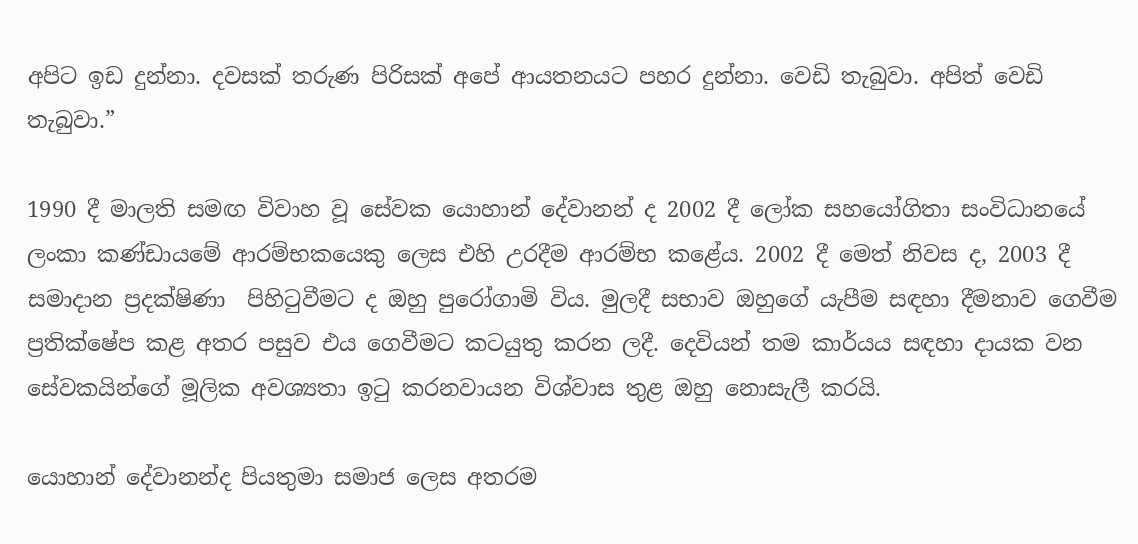අපිට ඉඩ දුන්නා. දවසක් තරුණ පිරිසක් අපේ ආයතනයට පහර දුන්නා. වෙඩි තැබුවා. අපිත් වෙඩි තැබුවා.”

1990 දී මාලති සමඟ විවාහ වූ සේවක යොහාන් දේවානන් ද 2002 දී ලෝක සහයෝගිතා සංවිධානයේ ලංකා කණ්ඩායමේ ආරම්භකයෙකු ලෙස එහි උරදීම ආරම්භ කළේය. 2002 දී මෙත් නිවස ද, 2003 දී සමාදාන ප්‍රදක්ෂිණා  පිහිටුවීමට ද ඔහු පුරෝගාමි විය. මුලදී සභාව ඔහුගේ යැපීම සඳහා දීමනාව ගෙවීම ප්‍රතික්ෂේප කළ අතර පසුව එය ගෙවීමට කටයුතු කරන ලදී. දෙවියන් තම කාර්යය සඳහා දායක වන සේවකයින්ගේ මූලික අවශ්‍යතා ඉටු කරනවායන විශ්වාස තුළ ඔහු නොසැලී කරයි.

යොහාන් දේවානන්ද පියතුමා සමාජ ලෙස අතරම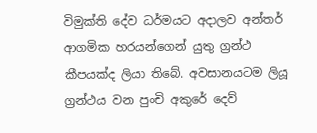විමුක්ති දේව ධර්මයට අදාලව අන්තර් ආගමික හරයන්ගෙන් යුතු ග්‍රන්ථ කීපයක්ද ලියා තිබේ. අවසානයටම ලියූ ග්‍රන්ථය වන පුංචි අකුරේ දෙව්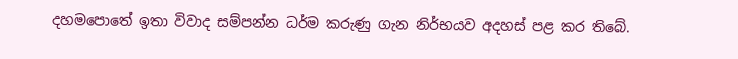දහමපොතේ ඉතා විවාද සම්පන්න ධර්ම කරුණු ගැන නිර්භයව අදහස් පළ කර තිබේ.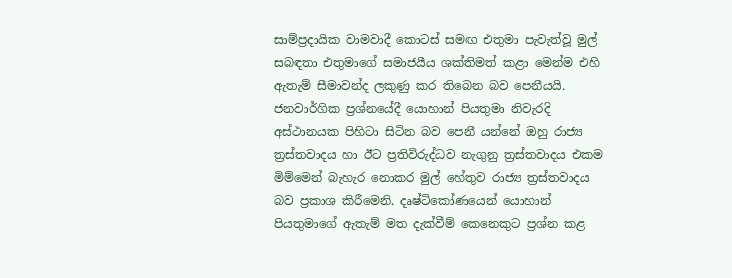සාම්ප්‍රදායික වාමවාදී කොටස් සමඟ එතුමා පැවැත්වූ මුල් සබඳතා එතුමාගේ සමාජයීය ශක්තිමත් කළා මෙන්ම එහි ඇතැම් සීමාවන්ද ලකුණු කර තිබෙන බව පෙනීයයි. ජනවාර්ගික ප්‍රශ්නයේදී යොහාන් පියතුමා නිවැරදි අස්ථානයක පිහිටා සිටින බව පෙනී යන්නේ ඔහු රාජ්‍ය ත්‍රස්තවාදය හා ඊට ප්‍රතිවිරුද්ධව නැගුනු ත්‍රස්තවාදය එකම මිම්මෙන් බැහැර නොකර මුල් හේතුව රාජ්‍ය ත්‍රස්තවාදය බව ප්‍රකාශ කිරීමෙනි. දෘෂ්ටිකෝණයෙන් යොහාන් පියතුමාගේ ඇතැම් මත දැක්වීම් කෙනෙකුට ප්‍රශ්න කළ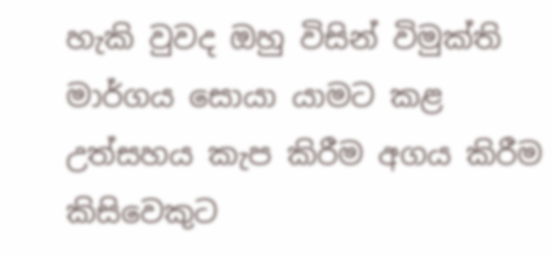හැකි වුවද ඔහු විසින් විමුක්ති මාර්ගය සොයා යාමට කළ උත්සහය කැප කිරීම අගය කිරීම කිසිවෙකුට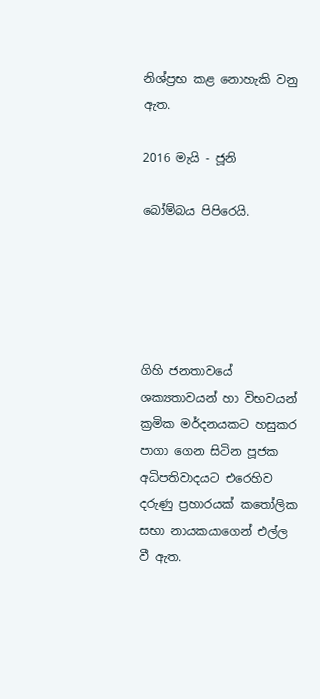නිශ්ප්‍රභ කළ නොහැකි වනු ඇත.

2016 මැයි - ජූනි

බෝම්බය පිපිරෙයි.





ගිහි ජනතාවයේ ශක්‍යතාවයන් හා විභවයන් ක්‍රමික මර්දනයකට හසුකර පාගා ගෙන සිටින පූජක අධිපතිවාදයට එරෙහිව දරුණු ප්‍රහාරයක් කතෝලික සභා නායකයාගෙන් එල්ල වී ඇත.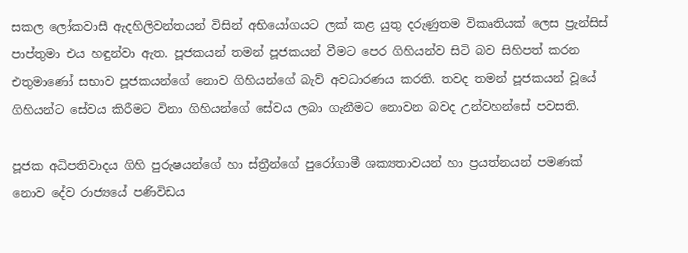සකල ලෝකවාසී ඇදහිලිවන්තයන් විසින් අභියෝගයට ලක් කළ යුතු දරුණුතම විකෘතියක් ලෙස ප්‍රැන්සිස් පාප්තුමා එය හඳුන්වා ඇත. පූජකයන් තමන් පූජකයන් වීමට පෙර ගිහියන්ව සිටි බව සිහිපත් කරන එතුමාණෝ සභාව පූජකයන්ගේ නොව ගිහියන්ගේ බැව් අවධාරණය කරති. තවද තමන් පූජකයන් වූයේ ගිහියන්ට සේවය කිරීමට විනා ගිහියන්ගේ සේවය ලබා ගැනීමට නොවන බවද උන්වහන්සේ පවසති.

පූජක අධිපතිවාදය ගිහි පුරුෂයන්ගේ හා ස්ත්‍රීන්ගේ පුරෝගාමී ශක්‍යතාවයන් හා ප්‍රයත්නයන් පමණක් නොව දේව රාජ්‍යයේ පණිවිඩය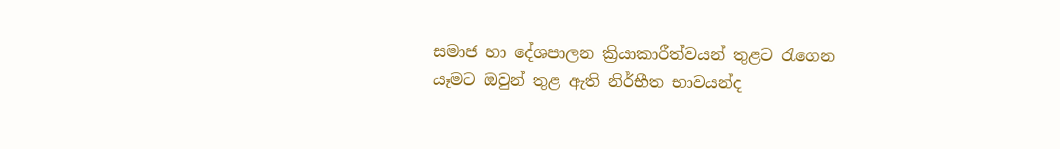සමාජ හා දේශපාලන ක්‍රියාකාරීත්වයන් තුළට රැගෙන යෑමට ඔවුන් තුළ ඇති නිර්භීත භාවයන්ද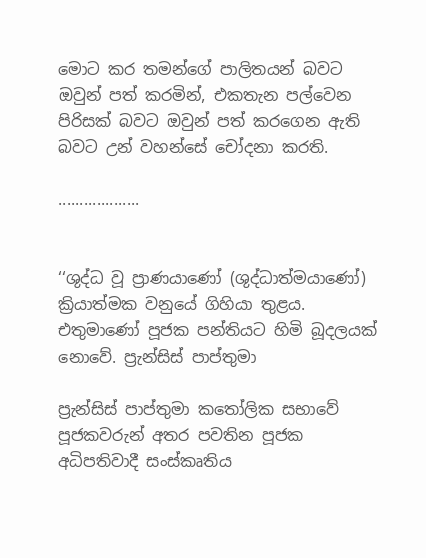මොට කර තමන්ගේ පාලිතයන් බවට ඔවුන් පත් කරමින්, එකතැන පල්වෙන පිරිසක් බවට ඔවුන් පත් කරගෙන ඇති බවට උන් වහන්සේ චෝදනා කරති.

...................


‘‘ශුද්ධ වූ ප්‍රාණයාණෝ (ශුද්ධාත්මයාණෝ) ක්‍රියාත්මක වනුයේ ගිහියා තුළය. එතුමාණෝ පූජක පන්තියට හිමි බූදලයක් නොවේ. ප්‍රැන්සිස් පාප්තුමා

ප්‍රැන්සිස් පාප්තුමා කතෝලික සභාවේ පූජකවරුන් අතර පවතින පූජක අධිපතිවාදී සංස්කෘතිය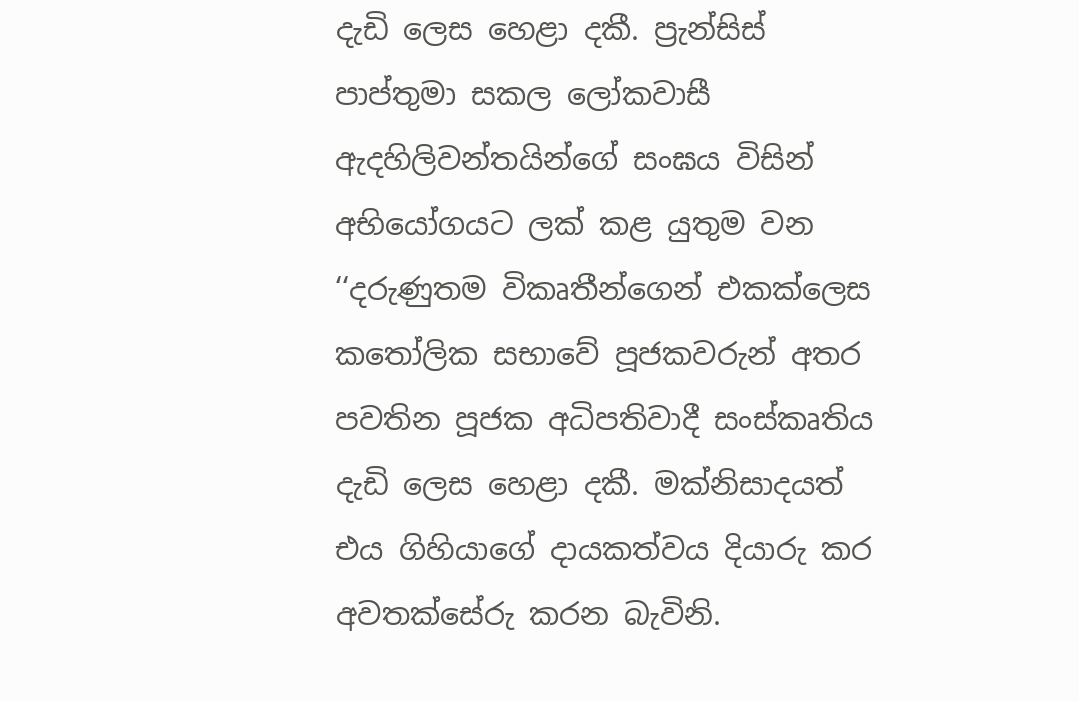දැඩි ලෙස හෙළා දකී. ප්‍රැන්සිස් පාප්තුමා සකල ලෝකවාසී ඇදහිලිවන්තයින්ගේ සංඝය විසින් අභියෝගයට ලක් කළ යුතුම වන ‘‘දරුණුතම විකෘතීන්ගෙන් එකක්ලෙස කතෝලික සභාවේ පූජකවරුන් අතර පවතින පූජක අධිපතිවාදී සංස්කෘතිය දැඩි ලෙස හෙළා දකී. මක්නිසාදයත් එය ගිහියාගේ දායකත්වය දියාරු කර අවතක්සේරු කරන බැවිනි.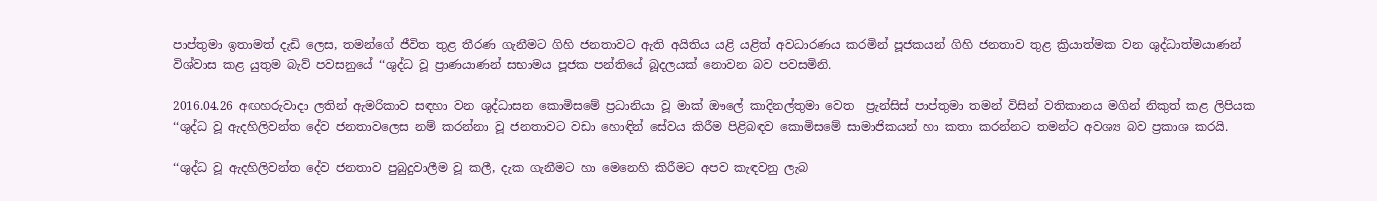පාප්තුමා ඉතාමත් දැඩි ලෙස, තමන්ගේ ජීවිත තුළ තීරණ ගැනීමට ගිහි ජනතාවට ඇති අයිතිය යළි යළිත් අවධාරණය කරමින් පූජකයන් ගිහි ජනතාව තුළ ක්‍රියාත්මක වන ශුද්ධාත්මයාණන් විශ්වාස කළ යුතුම බැව් පවසනුයේ ‘‘ශුද්ධ වූ ප්‍රාණයාණන් සභාමය පූජක පන්තියේ බූදලයක් නොවන බව පවසමිනි.

2016.04.26 අඟහරුවාදා ලතින් ඇමරිකාව සඳහා වන ශුද්ධාසන කොමිසමේ ප්‍රධානියා වූ මාක් ඖලේ කාදිනල්තුමා වෙත  ප්‍රැන්සිස් පාප්තුමා තමන් විසින් වතිකානය මගින් නිකුත් කළ ලිපියක ‘‘ශුද්ධ වූ ඇදහිලිවන්ත දේව ජනතාවලෙස නම් කරන්නා වූ ජනතාවට වඩා හොඳින් සේවය කිරීම පිළිබඳව කොමිසමේ සාමාජිකයන් හා කතා කරන්නට තමන්ට අවශ්‍ය බව ප්‍රකාශ කරයි.

‘‘ශුද්ධ වූ ඇදහිලිවන්ත දේව ජනතාව පුබුදුවාලීම වූ කලී, දැක ගැනීමට හා මෙනෙහි කිරීමට අපව කැඳවනු ලැබ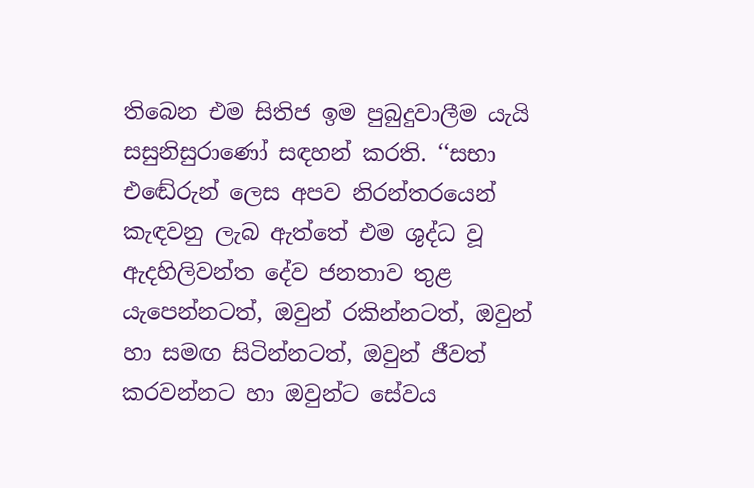තිබෙන එම සිතිජ ඉම පුබුදුවාලීම යැයි සසුනිසුරාණෝ සඳහන් කරති. ‘‘සභා එඬේරුන් ලෙස අපව නිරන්තරයෙන් කැඳවනු ලැබ ඇත්තේ එම ශුද්ධ වූ ඇදහිලිවන්ත දේව ජනතාව තුළ යැපෙන්නටත්, ඔවුන් රකින්නටත්, ඔවුන් හා සමඟ සිටින්නටත්, ඔවුන් ජීවත් කරවන්නට හා ඔවුන්ට සේවය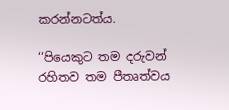කරන්නටත්ය.

‘‘පියෙකුට තම දරුවන් රහිතව තම පීතෘත්වය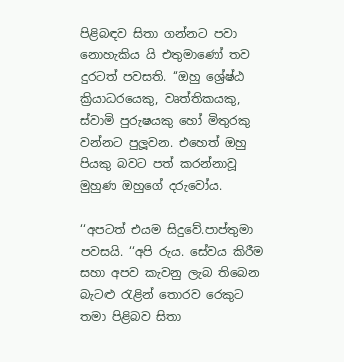පිළිබඳව සිතා ගන්නට පවා නොහැකිය යි එතුමාණෝ තව දුරටත් පවසති. ‘‘ඔහු ශ්‍රේෂ්ඨ ක්‍රියාධරයෙකු, වෘත්තිකයකු, ස්වාමි පුරුෂයකු හෝ මිතුරකු වන්නට පුලූවන. එහෙත් ඔහු පියකු බවට පත් කරන්නාවූ මුහුණ ඔහුගේ දරුවෝය.

‘‘අපටත් එයම සිදුවේ.පාප්තුමා පවසයි. ‘‘අපි රුය. සේවය කිරීම සහා අපව කැවනු ලැබ තිබෙන බැටළු රැළින් තොරව රෙකුට තමා පිළිබව සිතා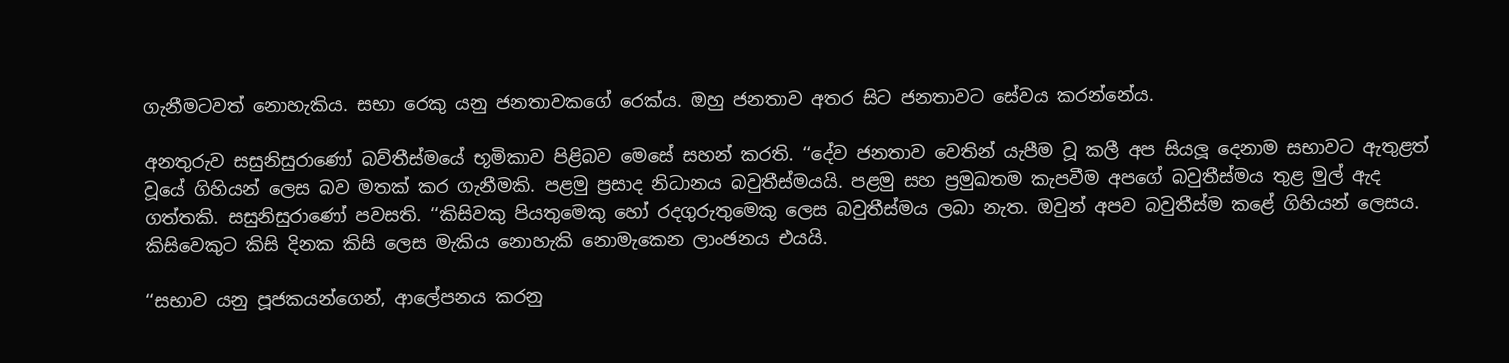ගැනීමටවත් නොහැකිය. සභා රෙකු යනු ජනතාවකගේ රෙක්ය. ඔහු ජනතාව අතර සිට ජනතාවට සේවය කරන්නේය.

අනතුරුව සසුනිසුරාණෝ බව්තීස්මයේ භූමිකාව පිළිබව මෙසේ සහන් කරති. ‘‘දේව ජනතාව වෙතින් යැපීම වූ කලී අප සියලූ දෙනාම සභාවට ඇතුළත් වූයේ ගිහියන් ලෙස බව මතක් කර ගැනීමකි. පළමු ප්‍රසාද නිධානය බවුතීස්මයයි. පළමු සහ ප්‍රමුඛතම කැපවීම අපගේ බවුතීස්මය තුළ මුල් ඇද ගත්තකි. සසුනිසුරාණෝ පවසති. ‘‘කිසිවකු පියතුමෙකු හෝ රදගුරුතුමෙකු ලෙස බවුතීස්මය ලබා නැත. ඔවුන් අපව බවුතීස්ම කළේ ගිහියන් ලෙසය. කිසිවෙකුට කිසි දිනක කිසි ලෙස මැකිය නොහැකි නොමැකෙන ලාංඡනය එයයි.

‘‘සභාව යනු පූජකයන්ගෙන්, ආලේපනය කරනු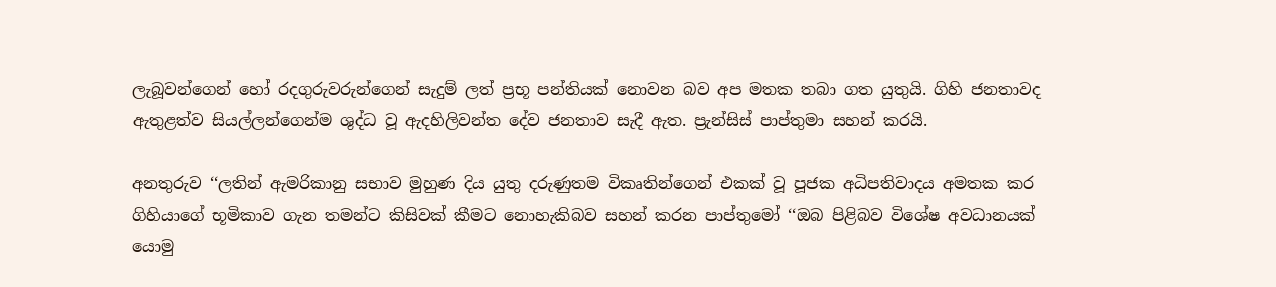ලැබූවන්ගෙන් හෝ රදගුරුවරුන්ගෙන් සැදුම් ලත් ප්‍රභූ පන්තියක් නොවන බව අප මතක තබා ගත යුතුයි. ගිහි ජනතාවද ඇතුළත්ව සියල්ලන්ගෙන්ම ශුද්ධ වූ ඇදහිලිවන්ත දේව ජනතාව සැදී ඇත. ප්‍රැන්සිස් පාප්තුමා සහන් කරයි.

අනතුරුව ‘‘ලතින් ඇමරිකානු සභාව මුහුණ දිය යුතු දරුණුතම විකෘතින්ගෙන් එකක් වූ පූජක අධිපතිවාදය අමතක කර ගිහියාගේ භූමිකාව ගැන තමන්ට කිසිවක් කීමට නොහැකිබව සහන් කරන පාප්තුමෝ ‘‘ඔබ පිළිබව විශේෂ අවධානයක් යොමු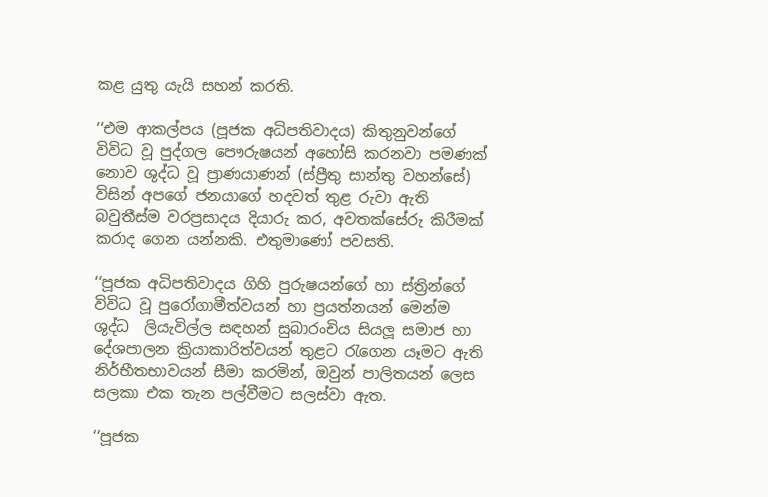කළ යුතු යැයි සහන් කරති.

‘‘එම ආකල්පය (පූජක අධිපතිවාදය) කිතුනුවන්ගේ විවිධ වූ පුද්ගල පෞරුෂයන් අහෝසි කරනවා පමණක් නොව ශුද්ධ වූ ප්‍රාණයාණන් (ස්ප්‍රීතු සාන්තු වහන්සේ) විසින් අපගේ ජනයාගේ හදවත් තුළ රුවා ඇති බවුතීස්ම වරප්‍රසාදය දියාරු කර, අවතක්සේරු කිරීමක් කරාද ගෙන යන්නකි. එතුමාණෝ පවසති.

‘‘පූජක අධිපතිවාදය ගිහි පුරුෂයන්ගේ හා ස්ත්‍රින්ගේ විවිධ වූ පුරෝගාමීත්වයන් හා ප්‍රයත්නයන් මෙන්ම ශුද්ධ  ලියැවිල්ල සඳහන් සුබාරංචිය සියලූ සමාජ හා දේශපාලන ක්‍රියාකාරිත්වයන් තුළට රැගෙන යෑමට ඇති නිර්භීතභාවයන් සීමා කරමින්, ඔවුන් පාලිතයන් ලෙස සලකා එක තැන පල්වීමට සලස්වා ඇත.

‘‘පූජක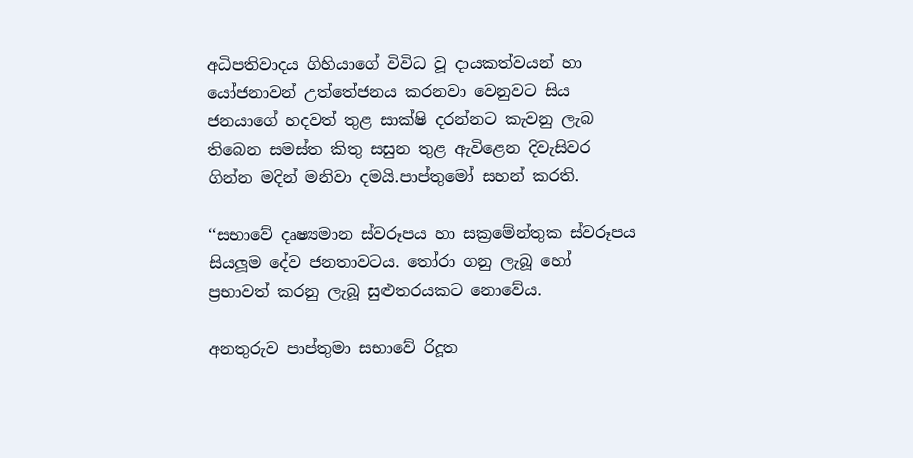අධිපතිවාදය ගිහියාගේ විවිධ වූ දායකත්වයන් හා යෝජනාවන් උත්තේජනය කරනවා වෙනුවට සිය ජනයාගේ හදවත් තුළ සාක්ෂි දරන්නට කැවනු ලැබ තිබෙන සමස්ත කිතු සසුන තුළ ඇවිළෙන දිවැසිවර ගින්න මදින් මනිවා දමයි.පාප්තුමෝ සහන් කරති.

‘‘සභාවේ දෘෂ්‍යමාන ස්වරූපය හා සක්‍රමේන්තුක ස්වරූපය සියලූම දේව ජනතාවටය. තෝරා ගනු ලැබූ හෝ ප්‍රභාවත් කරනු ලැබූ සුළුතරයකට නොවේය.

අනතුරුව පාප්තුමා සභාවේ රිදූත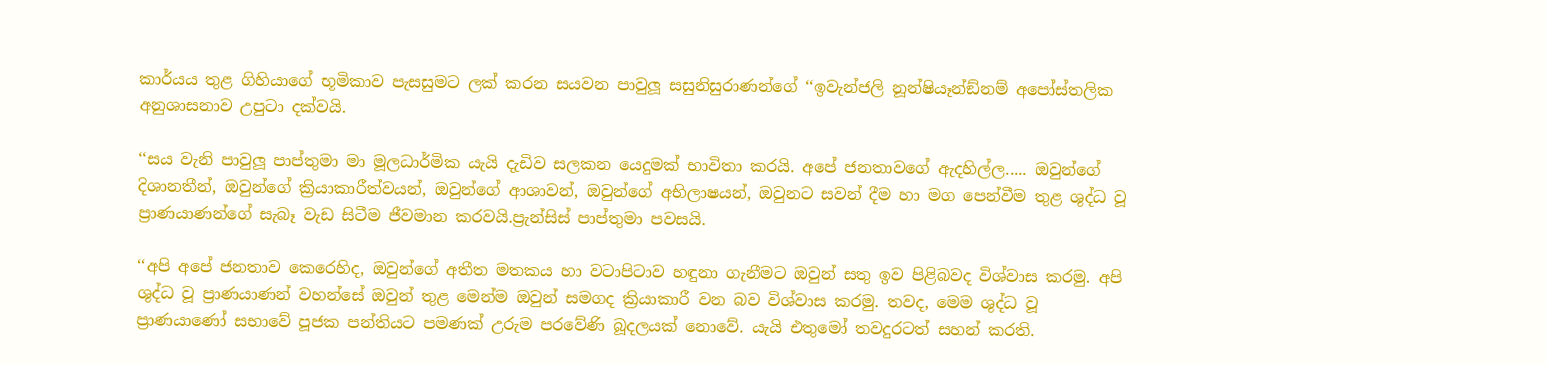කාර්යය තුළ ගිහියාගේ භූමිකාව පැසසුමට ලක් කරන සයවන පාවුලූ සසුනිසුරාණන්ගේ ‘‘ඉවැන්ජලි නූන්ෂියෑන්ඞ්නම් අපෝස්තලික අනුශාසනාව උපුටා දක්වයි.

‘‘සය වැනි පාවුලූ පාප්තුමා මා මූලධාර්මික යැයි දැඩිව සලකන යෙදුමක් භාවිතා කරයි. අපේ ජනතාවගේ ඇදහිල්ල..... ඔවුන්ගේ දිශානතීන්, ඔවුන්ගේ ක්‍රියාකාරීත්වයන්, ඔවුන්ගේ ආශාවන්, ඔවුන්ගේ අභිලාෂයන්, ඔවුනට සවන් දීම හා මග පෙන්වීම තුළ ශුද්ධ වූ ප්‍රාණයාණන්ගේ සැබෑ වැඩ සිටීම ජීවමාන කරවයි.ප්‍රැන්සිස් පාප්තුමා පවසයි.

‘‘අපි අපේ ජනතාව කෙරෙහිද, ඔවුන්ගේ අතීත මතකය හා වටාපිටාව හඳුනා ගැනීමට ඔවුන් සතු ඉව පිළිබවද විශ්වාස කරමු. අපි ශුද්ධ වූ ප්‍රාණයාණන් වහන්සේ ඔවුන් තුළ මෙන්ම ඔවුන් සමගද ක්‍රියාකාරී වන බව විශ්වාස කරමු. තවද, මෙම ශුද්ධ වූ ප්‍රාණයාණෝ සභාවේ පූජක පන්තියට පමණක් උරුම පරවේණි බූදලයක් නොවේ. යැයි එතුමෝ තවදුරටත් සහන් කරති.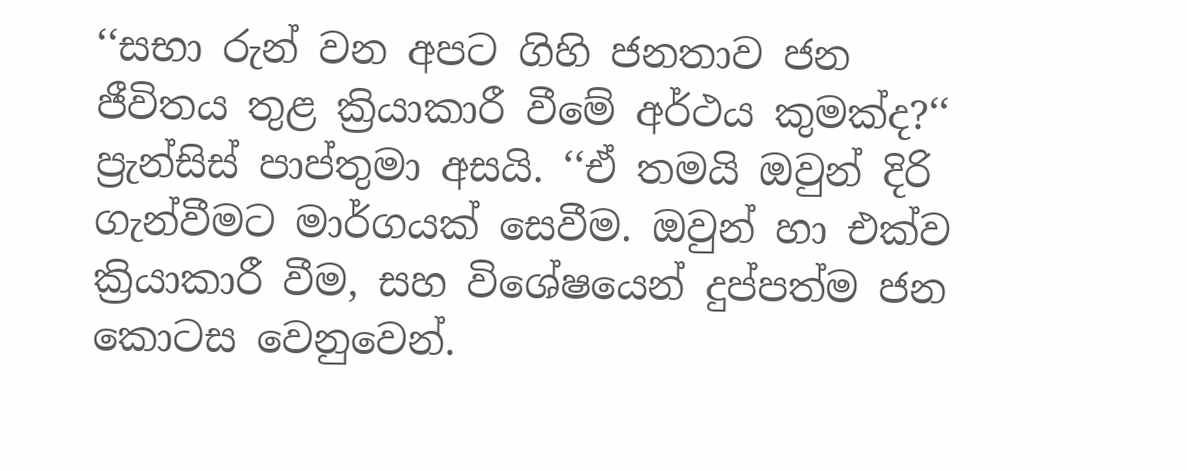‘‘සභා රුන් වන අපට ගිහි ජනතාව ජන ජීවිතය තුළ ක්‍රියාකාරී වීමේ අර්ථය කුමක්ද?‘‘ ප්‍රැන්සිස් පාප්තුමා අසයි. ‘‘ඒ තමයි ඔවුන් දිරි ගැන්වීමට මාර්ගයක් සෙවීම. ඔවුන් හා එක්ව ක්‍රියාකාරී වීම, සහ විශේෂයෙන් දුප්පත්ම ජන කොටස වෙනුවෙන්.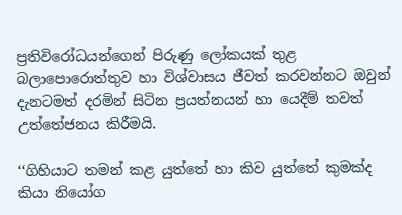ප්‍රතිවිරෝධයන්ගෙන් පිරුණු ලෝකයක් තුළ බලාපොරොත්තුව හා විශ්වාසය ජීවත් කරවන්නට ඔවුන් දැනටමත් දරමින් සිටින ප්‍රයත්නයන් හා යෙදීම් තවත් උත්තේජනය කිරීමයි.

‘‘ගිහියාට තමන් කළ යුත්තේ හා කිව යුත්තේ කුමක්ද කියා නියෝග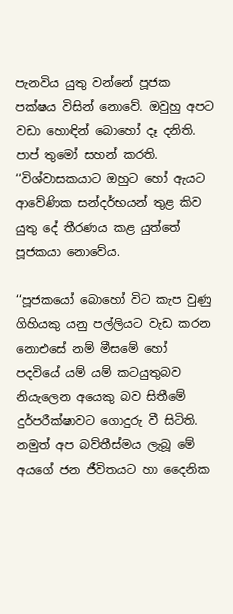පැනවිය යුතු වන්නේ පූජක පක්ෂය විසින් නොවේ. ඔවුහු අපට වඩා හොඳින් බොහෝ දෑ දනිති. පාප් තුමෝ සහන් කරති. ‘‘විශ්වාසකයාට ඔහුට හෝ ඇයට ආවේණික සන්දර්භයන් තුළ කිව යුතු දේ තීරණය කළ යුත්තේ පූජකයා නොවේය.

‘‘පූජකයෝ බොහෝ විට කැප වුණු ගිහියකු යනු පල්ලියට වැඩ කරන නොඑසේ නම් මීසමේ හෝ පදවියේ යම් යම් කටයුතුබව නියැලෙන අයෙකු බව සිතීමේ දුර්පරීක්ෂාවට ගොදුරු වී සිටිති. නමුත් අප බව්තීස්මය ලැබූ මේ අයගේ ජන ජීවිතයට හා දෛනික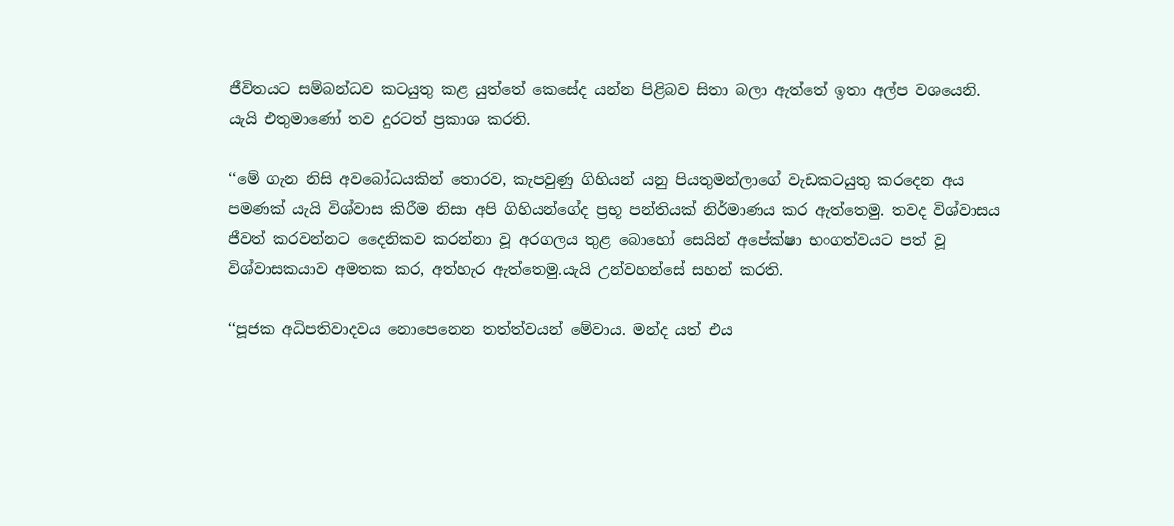ජීවිතයට සම්බන්ධව කටයුතු කළ යුත්තේ කෙසේද යන්න පිළිබව සිතා බලා ඇත්තේ ඉතා අල්ප වශයෙනි. යැයි එතුමාණෝ තව දුරටත් ප්‍රකාශ කරති.

‘‘මේ ගැන නිසි අවබෝධයකින් තොරව, කැපවුණු ගිහියන් යනු පියතුමන්ලාගේ වැඩකටයුතු කරදෙන අය පමණක් යැයි විශ්වාස කිරීම නිසා අපි ගිහියන්ගේද ප්‍රභූ පන්තියක් නිර්මාණය කර ඇත්තෙමු. තවද විශ්වාසය ජීවත් කරවන්නට දෛනිකව කරන්නා වූ අරගලය තුළ බොහෝ සෙයින් අපේක්ෂා භංගත්වයට පත් වූ විශ්වාසකයාව අමතක කර, අත්හැර ඇත්තෙමු.යැයි උන්වහන්සේ සහන් කරති.

‘‘පූජක අධිපතිවාදවය නොපෙනෙන තත්ත්වයන් මේවාය. මන්ද යත් එය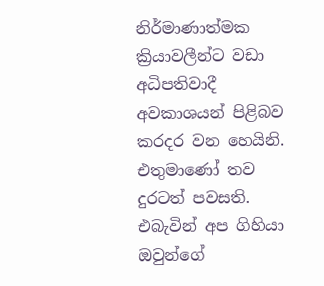නිර්මාණාත්මක ක්‍රියාවලීන්ට වඩා අධිපතිවාදී අවකාශයන් පිළිබව කරදර වන හෙයිනි. එතුමාණෝ තව දුරටත් පවසති. එබැවින් අප ගිහියා ඔවුන්ගේ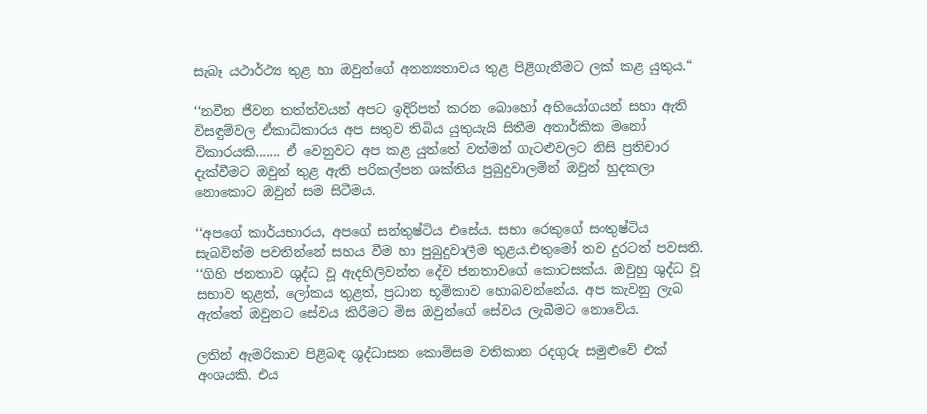සැබෑ යථාර්ථ්‍ය තුළ හා ඔවුන්ගේ අනන්‍යතාවය තුළ පිළිගැනීමට ලක් කළ යුතුය.“

‘‘නවීන ජීවන තත්ත්වයන් අපට ඉදිරිපත් කරන බොහෝ අභියෝගයන් සහා ඇති විසඳුම්වල ඒකාධිකාරය අප සතුව තිබිය යුතුයැයි සිතීම අතාර්කික මනෝ විකාරයකි....... ඒ වෙනුවට අප කළ යුත්තේ වත්මන් ගැටළුවලට නිසි ප්‍රතිචාර දැක්වීමට ඔවුන් තුළ ඇති පරිකල්පන ශක්තිය පුබුදුවාලමින් ඔවුන් හුදකලා නොකොට ඔවුන් සම සිටීමය.

‘‘අපගේ කාර්යභාරය, අපගේ සන්තුෂ්ටිය එසේය. සභා රෙකුගේ සංතුෂ්ටිය සැබවින්ම පවතින්නේ සහය වීම හා පුබුදුවාලීම තුළය.එතුමෝ තව දුරටත් පවසති. ‘‘ගිහි ජනතාව ශුද්ධ වූ ඇදහිලිවන්ත දේව ජනතාවගේ කොටසක්ය. ඔවුහු ශුද්ධ වූ සභාව තුළත්, ලෝකය තුළත්, ප්‍රධාන භූමිකාව හොබවන්නේය. අප කැවනු ලැබ ඇත්තේ ඔවුනට සේවය කිරීමට මිස ඔවුන්ගේ සේවය ලැබීමට නොවේය.

ලතින් ඇමරිකාව පිළිබඳ ශුද්ධාසන කොමිසම වතිකාන රදගුරු සමුළුවේ එක් අංශයකි. එය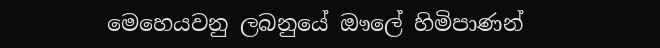මෙහෙයවනු ලබනුයේ ඖලේ හිමිපාණන්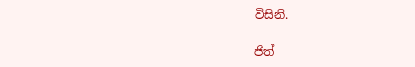විසිනි.

ජිත්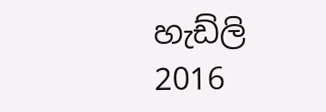හැඩ්ලි
2016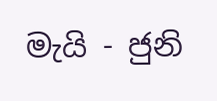මැයි - ජුනි